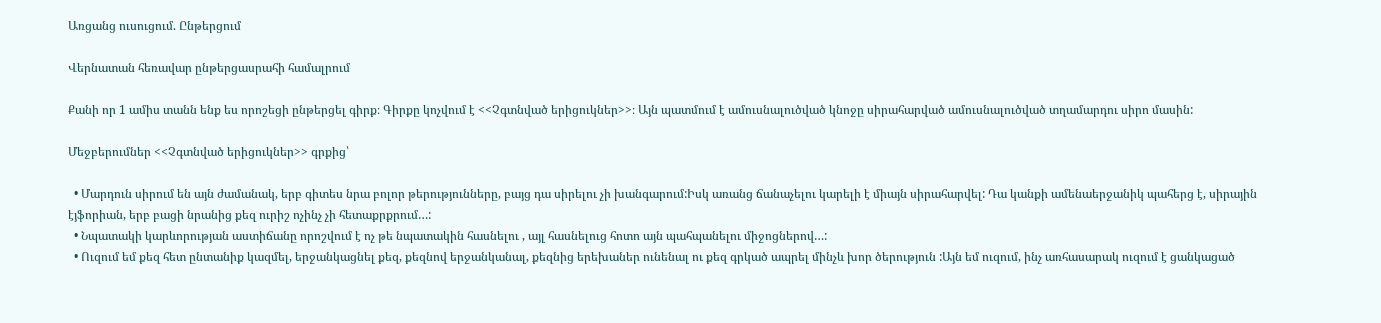Առցանց ուսուցում. Ընթերցում

Վերնատան հեռավար ընթերցասրահի համալրում

Քանի որ 1 ամիս տանն ենք ես որոշեցի ընթերցել գիրք։ Գիրքը կոչվում է <<Չգտնված երիցուկներ>>։ Այն պատմում է ամուսնալուծված կնոջը սիրահարված ամուսնալուծված տղամարդու սիրո մասին:

Մեջբերումներ <<Չգտնված երիցուկներ>> գրքից՝

  • Մարդուն սիրում են այն ժամանակ, երբ գիտես նրա բոլոր թերությունները, բայց դա սիրելու չի խանգարում:Իսկ առանց ճանաչելու կարելի է միայն սիրահարվել: Դա կանքի ամենաերջանիկ պահերց է, սիրային էյֆորիան, երբ բացի նրանից քեզ ուրիշ ոչինչ չի հետաքրքրում…:
  • Նպատակի կարևորության աստիճանը որոշվում է ոչ թե նպատակին հասնելու , այլ հասնելուց հոտո այն պահպանելու միջոցներով…:
  • Ուզում եմ քեզ հետ ընտանիք կազմել, երջանկացնել քեզ, քեզնով երջանկանալ, քեզնից երեխաներ ունենալ ու քեզ գրկած ապրել մինչև խոր ծերություն :Այն եմ ուզում, ինչ առհասարակ ուզում է ցանկացած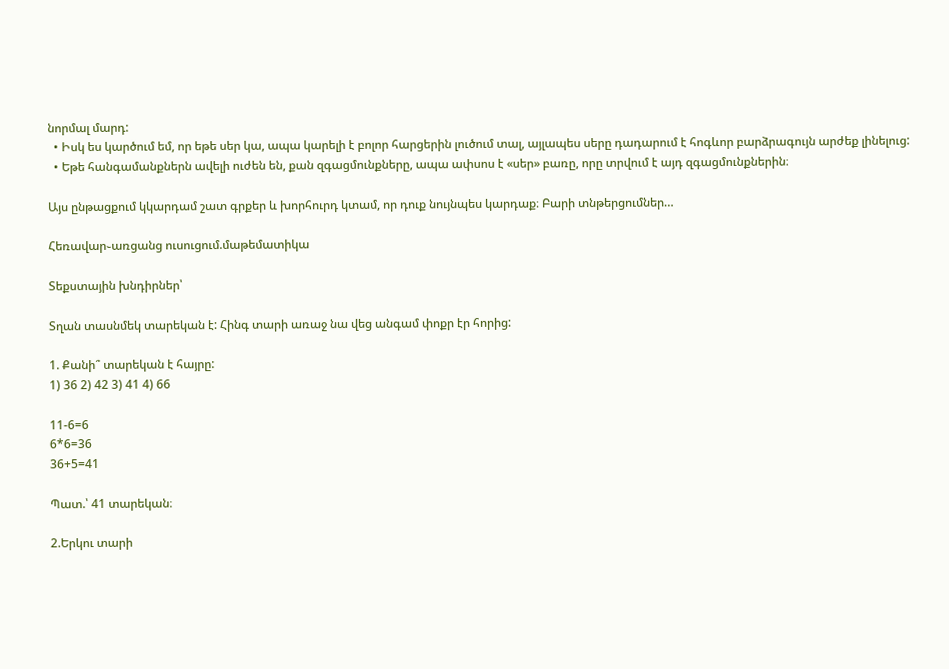նորմալ մարդ:
  • Իսկ ես կարծում եմ, որ եթե սեր կա, ապա կարելի է բոլոր հարցերին լուծում տալ, այլապես սերը դադարում է հոգևոր բարձրագույն արժեք լինելուց:
  • Եթե հանգամանքներն ավելի ուժեն են, քան զգացմունքները, ապա ափսոս է «սեր» բառը, որը տրվում է այդ զգացմունքներին։

Այս ընթացքում կկարդամ շատ գրքեր և խորհուրդ կտամ, որ դուք նույնպես կարդաք։ Բարի տնթերցումներ…

Հեռավար֊առցանց ուսուցում.մաթեմատիկա

Տեքստային խնդիրներ՝

Տղան տասնմեկ տարեկան է: Հինգ տարի առաջ նա վեց անգամ փոքր էր հորից:

1. Քանի՞ տարեկան է հայրը:
1) 36 2) 42 3) 41 4) 66

11-6=6
6*6=36
36+5=41

Պատ.՝ 41 տարեկան։

2.Երկու տարի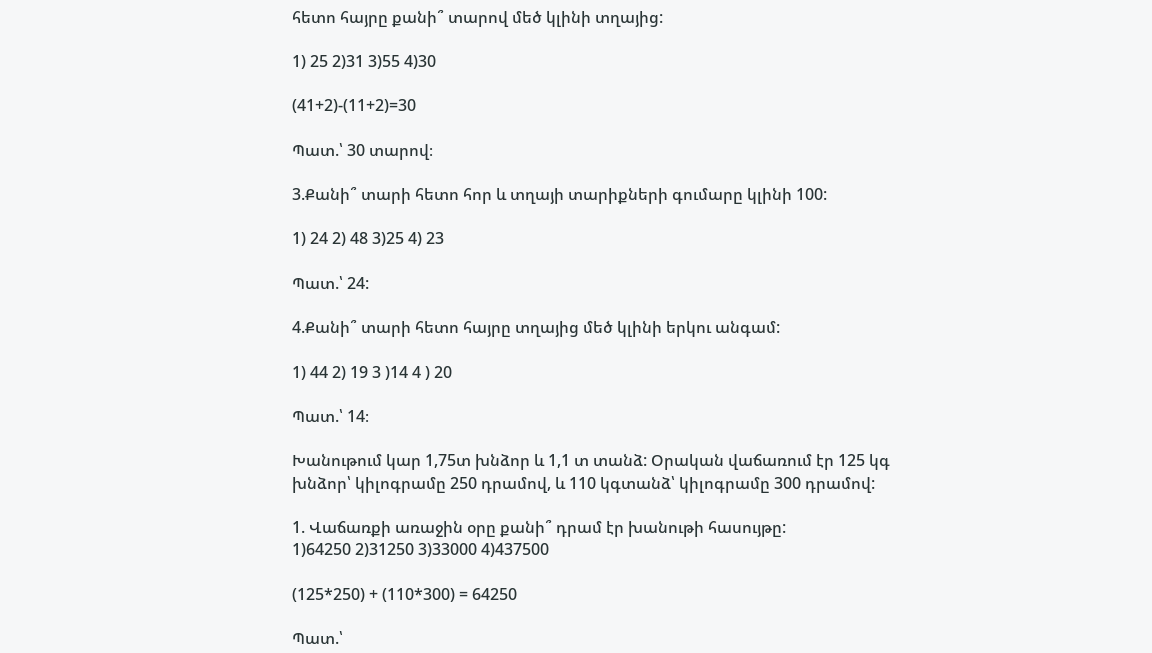հետո հայրը քանի՞ տարով մեծ կլինի տղայից:

1) 25 2)31 3)55 4)30

(41+2)-(11+2)=30

Պատ.՝ 30 տարով։

3.Քանի՞ տարի հետո հոր և տղայի տարիքների գումարը կլինի 100:

1) 24 2) 48 3)25 4) 23

Պատ.՝ 24:

4.Քանի՞ տարի հետո հայրը տղայից մեծ կլինի երկու անգամ:

1) 44 2) 19 3 )14 4 ) 20

Պատ.՝ 14։

Խանութում կար 1,75տ խնձոր և 1,1 տ տանձ: Օրական վաճառում էր 125 կգ խնձոր՝ կիլոգրամը 250 դրամով, և 110 կգտանձ՝ կիլոգրամը 300 դրամով:

1. Վաճառքի առաջին օրը քանի՞ դրամ էր խանութի հասույթը:
1)64250 2)31250 3)33000 4)437500

(125*250) + (110*300) = 64250

Պատ.՝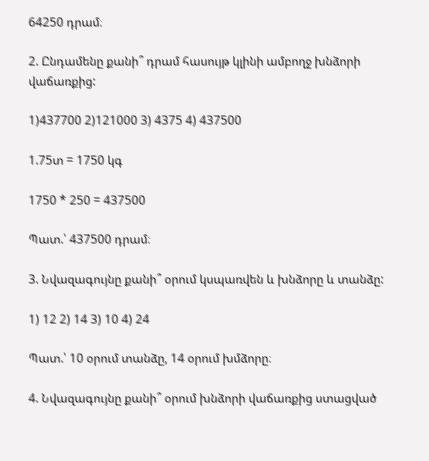64250 դրամ։

2. Ընդամենը քանի՞ դրամ հասույթ կլինի ամբողջ խնձորի վաճառքից:

1)437700 2)121000 3) 4375 4) 437500

1.75տ = 1750 կգ

1750 * 250 = 437500

Պատ.՝ 437500 դրամ։

3. Նվազագույնը քանի՞ օրում կսպառվեն և խնձորը և տանձը:

1) 12 2) 14 3) 10 4) 24

Պատ.՝ 10 օրում տանձը, 14 օրում խմձորը։

4. Նվազագույնը քանի՞ օրում խնձորի վաճառքից ստացված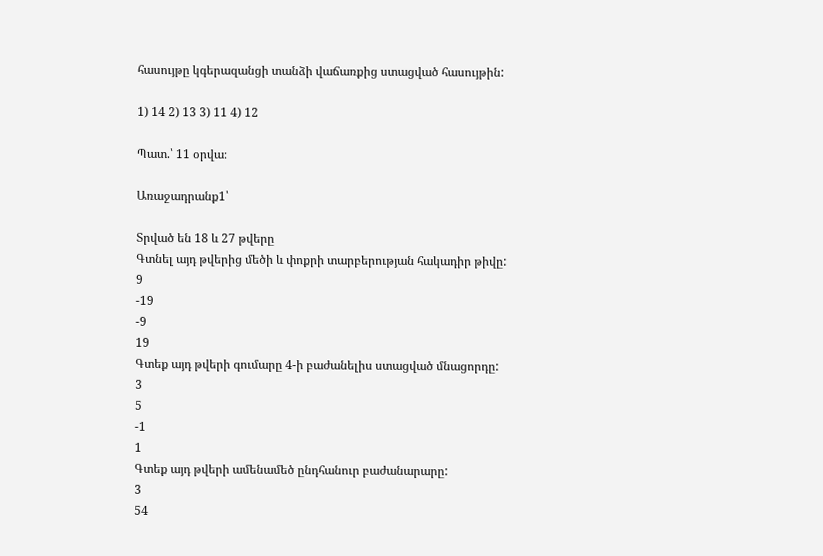հասույթը կգերազանցի տանձի վաճառքից ստացված հասույթին:

1) 14 2) 13 3) 11 4) 12

Պատ.՝ 11 օրվա։

Առաջադրանք1՝

Տրված են 18 և 27 թվերը
Գտնել այդ թվերից մեծի և փոքրի տարբերության հակադիր թիվը:
9
-19
-9
19
Գտեք այդ թվերի գումարը 4-ի բաժանելիս ստացված մնացորդը:
3
5
-1
1
Գտեք այդ թվերի ամենամեծ ընդհանուր բաժանարարը:
3
54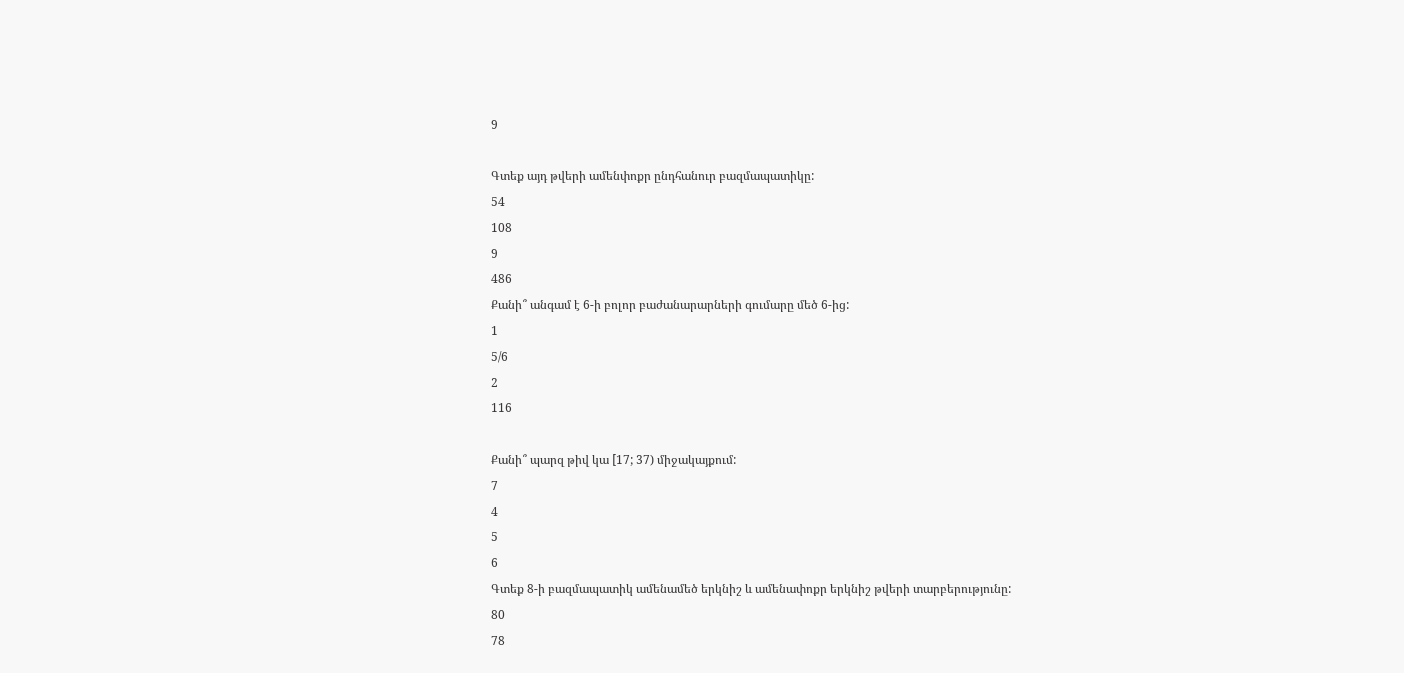9

Գտեք այդ թվերի ամենփոքր ընդհանուր բազմապատիկը:
54
108
9
486
Քանի՞ անգամ է 6-ի բոլոր բաժանարարների գումարը մեծ 6-ից:
1
5/6
2
116

Քանի՞ պարզ թիվ կա [17; 37) միջակայքում:
7
4
5
6
Գտեք 8-ի բազմապատիկ ամենամեծ երկնիշ և ամենափոքր երկնիշ թվերի տարբերությունը:
80
78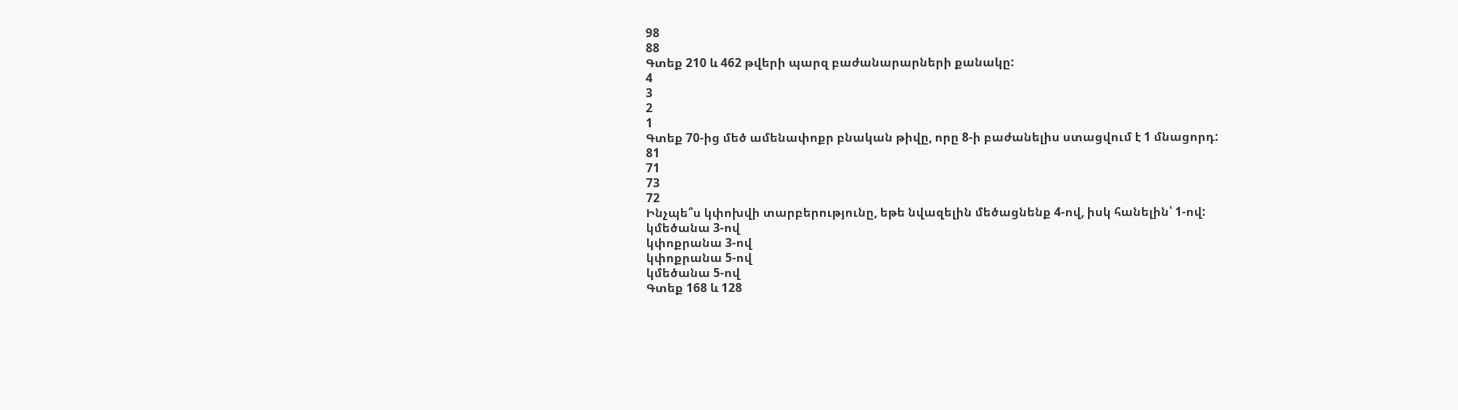98
88
Գտեք 210 և 462 թվերի պարզ բաժանարարների քանակը:
4
3
2
1
Գտեք 70-ից մեծ ամենափոքր բնական թիվը, որը 8-ի բաժանելիս ստացվում է 1 մնացորդ:
81
71
73
72
Ինչպե՞ս կփոխվի տարբերությունը, եթե նվազելին մեծացնենք 4-ով, իսկ հանելին՝ 1-ով:
կմեծանա 3-ով
կփոքրանա 3-ով
կփոքրանա 5-ով
կմեծանա 5-ով
Գտեք 168 և 128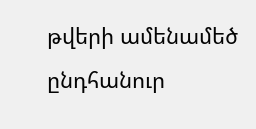թվերի ամենամեծ ընդհանուր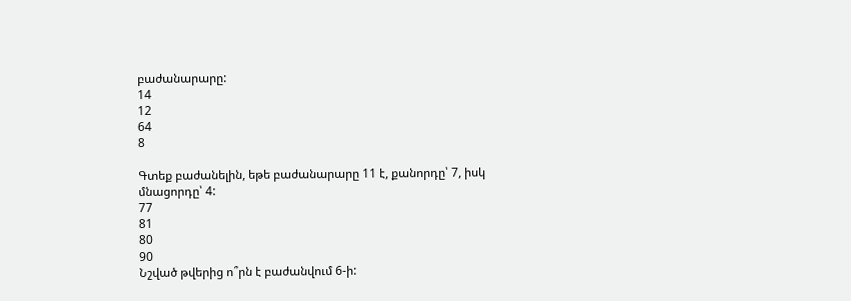բաժանարարը:
14
12
64
8

Գտեք բաժանելին, եթե բաժանարարը 11 է, քանորդը՝ 7, իսկ մնացորդը՝ 4:
77
81
80
90
Նշված թվերից ո՞րն է բաժանվում 6-ի: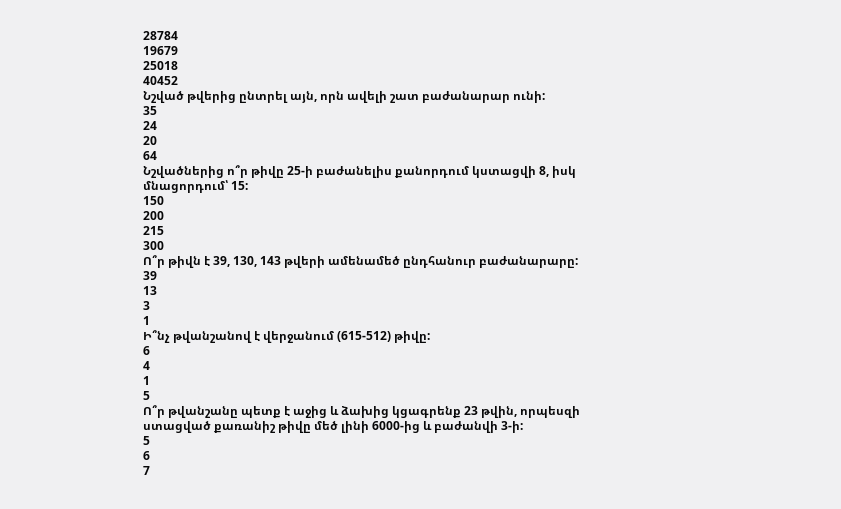28784
19679
25018
40452
Նշված թվերից ընտրել այն, որն ավելի շատ բաժանարար ունի:
35
24
20
64
Նշվածներից ո՞ր թիվը 25-ի բաժանելիս քանորդում կստացվի 8, իսկ մնացորդում՝ 15:
150
200
215
300
Ո՞ր թիվն է 39, 130, 143 թվերի ամենամեծ ընդհանուր բաժանարարը:
39
13
3
1
Ի՞նչ թվանշանով է վերջանում (615-512) թիվը:
6
4
1
5
Ո՞ր թվանշանը պետք է աջից և ձախից կցագրենք 23 թվին, որպեսզի ստացված քառանիշ թիվը մեծ լինի 6000-ից և բաժանվի 3-ի:
5
6
7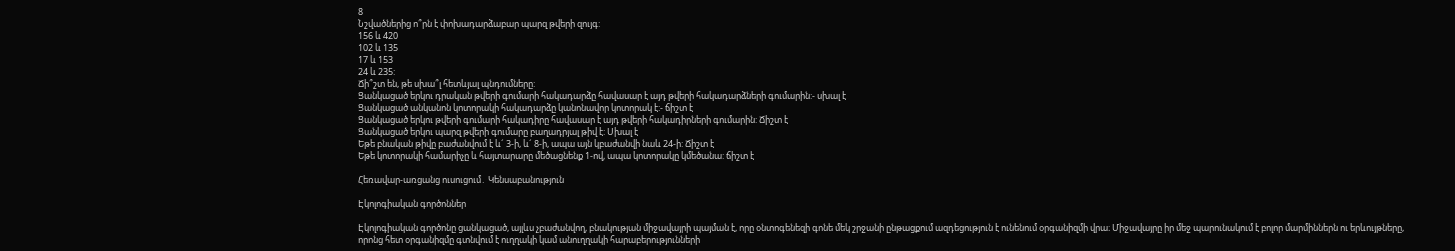8
Նշվածներից ո՞րն է փոխադարձաբար պարզ թվերի զույգ:
156 և 420
102 և 135
17 և 153
24 և 235:
Ճի՞շտ են, թե սխա՞լ հետևյալ պնդումները:
Ցանկացած երկու դրական թվերի գումարի հակադարձը հավասար է այդ թվերի հակադարձների գումարին:- սխալ է
Ցանկացած անկանոն կոտորակի հակադարձը կանոնավոր կոտորակ է:- ճիշտ է
Ցանկացած երկու թվերի գումարի հակադիրը հավասար է այդ թվերի հակադիրների գումարին: Ճիշտ է
Ցանկացած երկու պարզ թվերի գումարը բաղադրյալ թիվ է: Սխալ է
Եթե բնական թիվը բաժանվում է և´ 3-ի, և´ 8-ի, ապա այն կբաժանվի նաև 24-ի: Ճիշտ է
Եթե կոտորակի համարիչը և հայտարարը մեծացնենք 1-ով, ապա կոտորակը կմեծանա: ճիշտ է

Հեռավար-առցանց ուսուցում․ Կենսաբանություն

Էկոլոգիական գործոններ

Էկոլոգիական գործոնը ցանկացած, այլևս չբաժանվող, բնակության միջավայրի պայման է, որը օնտոգենեզի գոնե մեկ շրջանի ընթացքում ազդեցություն է ունենում օրգանիզմի վրա։ Միջավայրը իր մեջ պարունակում է բոլոր մարմիններն ու երևույթները, որոնց հետ օրգանիզմը գտնվում է ուղղակի կամ անուղղակի հարաբերությունների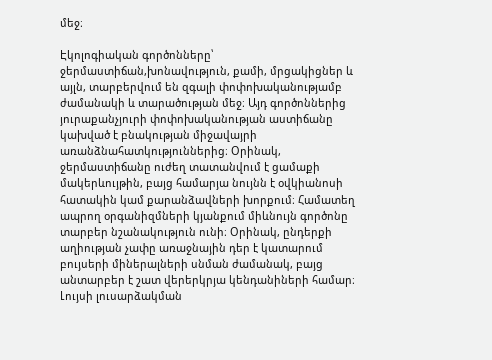մեջ։

Էկոլոգիական գործոնները՝ ջերմաստիճան,խոնավություն, քամի, մրցակիցներ և այլն, տարբերվում են զգալի փոփոխականությամբ ժամանակի և տարածության մեջ։ Այդ գործոններից յուրաքանչյուրի փոփոխականության աստիճանը կախված է բնակության միջավայրի առանձնահատկություններից։ Օրինակ, ջերմաստիճանը ուժեղ տատանվում է ցամաքի մակերևույթին, բայց համարյա նույնն է օվկիանոսի հատակին կամ քարանձավների խորքում։ Համատեղ ապրող օրգանիզմների կյանքում միևնույն գործոնը տարբեր նշանակություն ունի։ Օրինակ, ընդերքի աղիության չափը առաջնային դեր է կատարում բույսերի միներալների սնման ժամանակ, բայց անտարբեր է շատ վերերկրյա կենդանիների համար։ Լույսի լուսարձակման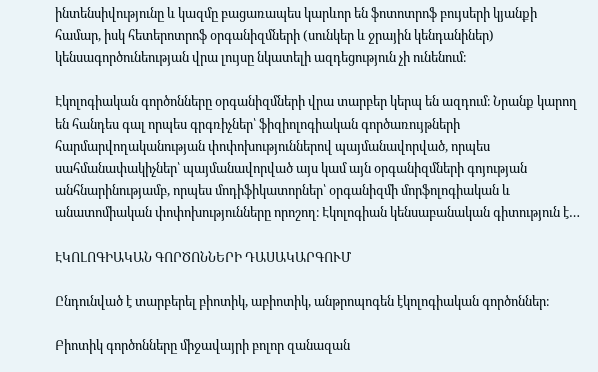ինտենսիվությունը և կազմը բացառապես կարևոր են ֆոտոտրոֆ բույսերի կյանքի համար, իսկ հետերոտրոֆ օրգանիզմների (սունկեր և ջրային կենդանիներ) կենսագործունեության վրա լույսը նկատելի ազդեցություն չի ունենում։

Էկոլոգիական գործոնները օրգանիզմների վրա տարբեր կերպ են ազդում։ Նրանք կարող են հանդես գալ որպես գրգռիչներ՝ ֆիզիոլոգիական գործառույթների հարմարվողականության փոփոխություններով պայմանավորված, որպես սահմանափակիչներ՝ պայմանավորված այս կամ այն օրգանիզմների գոյության անհնարինությամբ, որպես մոդիֆիկատորներ՝ օրգանիզմի մորֆոլոգիական և անատոմիական փոփոխությունները որոշող։ Էկոլոգիան կենսաբանական գիտություն է…

ԷԿՈԼՈԳԻԱԿԱՆ ԳՈՐԾՈՆՆԵՐԻ ԴԱՍԱԿԱՐԳՈՒՄ

Ընդունված է տարբերել բիոտիկ, աբիոտիկ, անթրոպոգեն էկոլոգիական գործոններ։

Բիոտիկ գործոնները միջավայրի բոլոր զանազան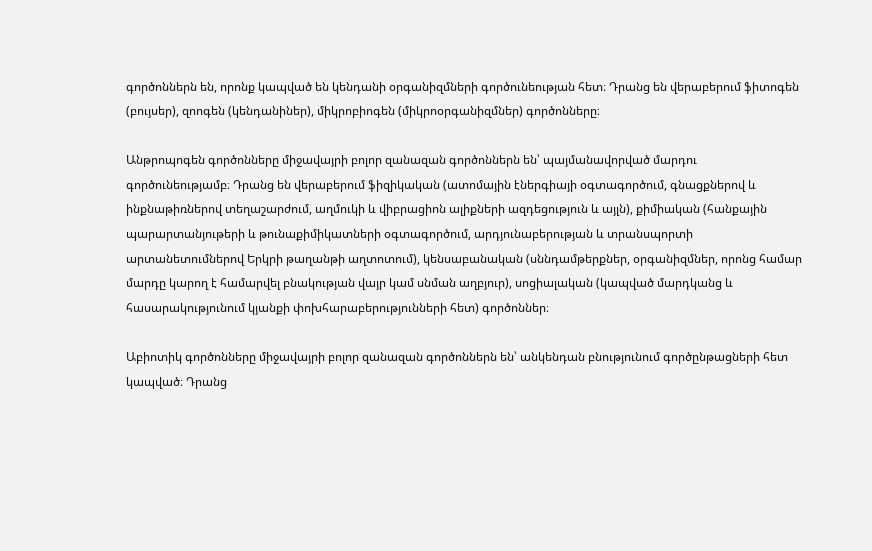գործոններն են, որոնք կապված են կենդանի օրգանիզմների գործունեության հետ։ Դրանց են վերաբերում ֆիտոգեն (բույսեր), զոոգեն (կենդանիներ), միկրոբիոգեն (միկրոօրգանիզմներ) գործոնները։

Անթրոպոգեն գործոնները միջավայրի բոլոր զանազան գործոններն են՝ պայմանավորված մարդու գործունեությամբ։ Դրանց են վերաբերում ֆիզիկական (ատոմային էներգիայի օգտագործում, գնացքներով և ինքնաթիռներով տեղաշարժում, աղմուկի և վիբրացիոն ալիքների ազդեցություն և այլն), քիմիական (հանքային պարարտանյութերի և թունաքիմիկատների օգտագործում, արդյունաբերության և տրանսպորտի արտանետումներով Երկրի թաղանթի աղտոտում), կենսաբանական (սննդամթերքներ, օրգանիզմներ, որոնց համար մարդը կարող է համարվել բնակության վայր կամ սնման աղբյուր), սոցիալական (կապված մարդկանց և հասարակությունում կյանքի փոխհարաբերությունների հետ) գործոններ։

Աբիոտիկ գործոնները միջավայրի բոլոր զանազան գործոններն են՝ անկենդան բնությունում գործընթացների հետ կապված։ Դրանց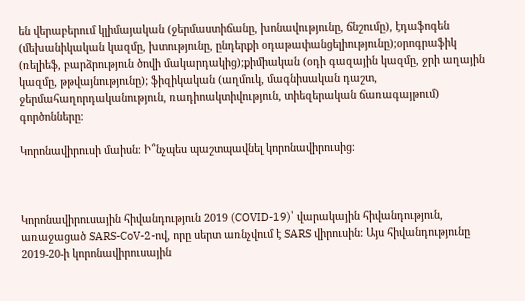են վերաբերում կլիմայական (ջերմաստիճանը, խոնավությունը, ճնշումը), էդաֆոգեն (մեխանիկական կազմը, խտությունը, ընդերքի օդաթափանցելիությունը);օրոգրաֆիկ (ռելիեֆ, բարձրություն ծովի մակարդակից);քիմիական (օդի գազային կազմը, ջրի աղային կազմը, թթվայնությունը); ֆիզիկական (աղմուկ, մագնիսական դաշտ, ջերմահաղորդականություն, ռադիոակտիվություն, տիեզերական ճառագայթում) գործոնները։

Կորոնավիրուսի մաիսն։ Ի՞նչպես պաշտպավնել կորոնավիրուսից։



Կորոնավիրուսային հիվանդություն 2019 (COVID-19)՝ վարակային հիվանդություն, առաջացած SARS-CoV-2-ով, որը սերտ առնչվում է SARS վիրուսին: Այս հիվանդությունը 2019-20-ի կորոնավիրուսային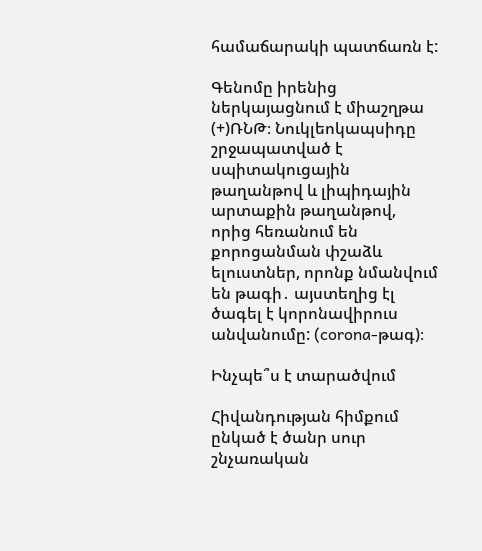համաճարակի պատճառն է:

Գենոմը իրենից ներկայացնում է միաշղթա (+)ՌՆԹ։ Նուկլեոկապսիդը շրջապատված է սպիտակուցային թաղանթով և լիպիդային արտաքին թաղանթով, որից հեռանում են քորոցանման փշաձև ելուստներ, որոնք նմանվում են թագի․ այստեղից էլ ծագել է կորոնավիրուս անվանումը: (corona-թագ)։

Ինչպե՞ս է տարածվում

Հիվանդության հիմքում ընկած է ծանր սուր շնչառական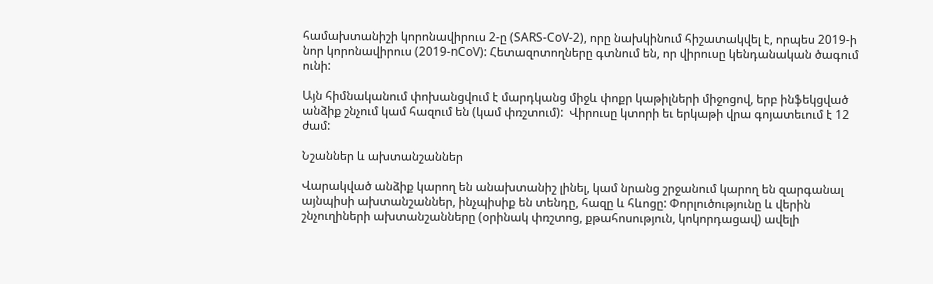համախտանիշի կորոնավիրուս 2-ը (SARS-CoV-2), որը նախկինում հիշատակվել է, որպես 2019-ի նոր կորոնավիրուս (2019-nCoV): Հետազոտողները գտնում են, որ վիրուսը կենդանական ծագում ունի:

Այն հիմնականում փոխանցվում է մարդկանց միջև փոքր կաթիլների միջոցով, երբ ինֆեկցված անձիք շնչում կամ հազում են (կամ փռշտում):  Վիրուսը կտորի եւ երկաթի վրա գոյատեւում է 12 ժամ:

Նշաններ և ախտանշաններ

Վարակված անձիք կարող են անախտանիշ լինել, կամ նրանց շրջանում կարող են զարգանալ այնպիսի ախտանշաններ, ինչպիսիք են տենդը, հազը և հևոցը: Փորլուծությունը և վերին շնչուղիների ախտանշանները (օրինակ փռշտոց, քթահոսություն, կոկորդացավ) ավելի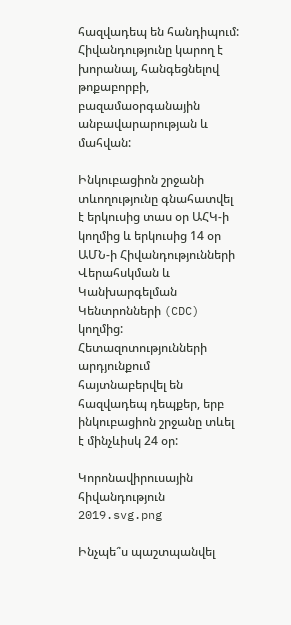հազվադեպ են հանդիպում: Հիվանդությունը կարող է խորանալ, հանգեցնելով թոքաբորբի, բազամաօրգանային անբավարարության և մահվան:

Ինկուբացիոն շրջանի տևողությունը գնահատվել է երկուսից տաս օր ԱՀԿ-ի կողմից և երկուսից 14 օր ԱՄՆ-ի Հիվանդությունների Վերահսկման և Կանխարգելման Կենտրոնների (CDC) կողմից: Հետազոտությունների արդյունքում հայտնաբերվել են հազվադեպ դեպքեր, երբ ինկուբացիոն շրջանը տևել է մինչևիսկ 24 օր:

Կորոնավիրուսային հիվանդություն 2019.svg.png

Ինչպե՞ս պաշտպանվել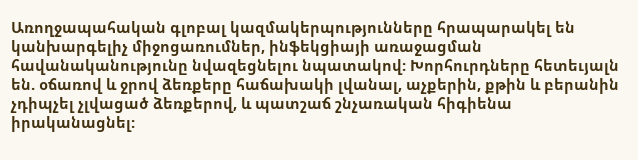Առողջապահական գլոբալ կազմակերպությունները հրապարակել են կանխարգելիչ միջոցառումներ, ինֆեկցիայի առաջացման հավանականությունը նվազեցնելու նպատակով: Խորհուրդները հետեւյալն են. օճառով և ջրով ձեռքերը հաճախակի լվանալ, աչքերին, քթին և բերանին չդիպչել չլվացած ձեռքերով, և պատշաճ շնչառական հիգիենա իրականացնել: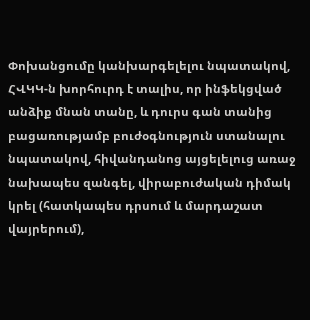Փոխանցումը կանխարգելելու նպատակով, ՀՎԿԿ-ն խորհուրդ է տալիս, որ ինֆեկցված անձիք մնան տանը, և դուրս գան տանից բացառությամբ բուժօգնություն ստանալու նպատակով, հիվանդանոց այցելելուց առաջ նախապես զանգել, վիրաբուժական դիմակ կրել (հատկապես դրսում և մարդաշատ վայրերում),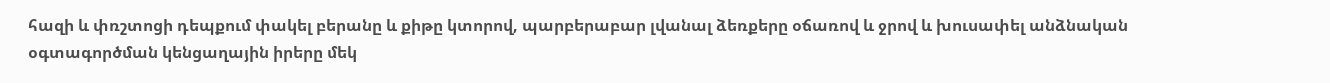հազի և փռշտոցի դեպքում փակել բերանը և քիթը կտորով, պարբերաբար լվանալ ձեռքերը օճառով և ջրով և խուսափել անձնական օգտագործման կենցաղային իրերը մեկ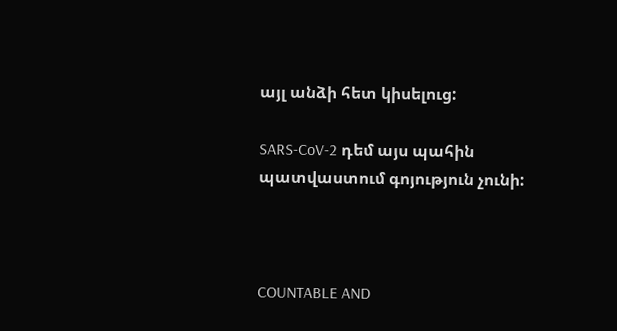այլ անձի հետ կիսելուց:

SARS-CoV-2 դեմ այս պահին պատվաստում գոյություն չունի:



COUNTABLE AND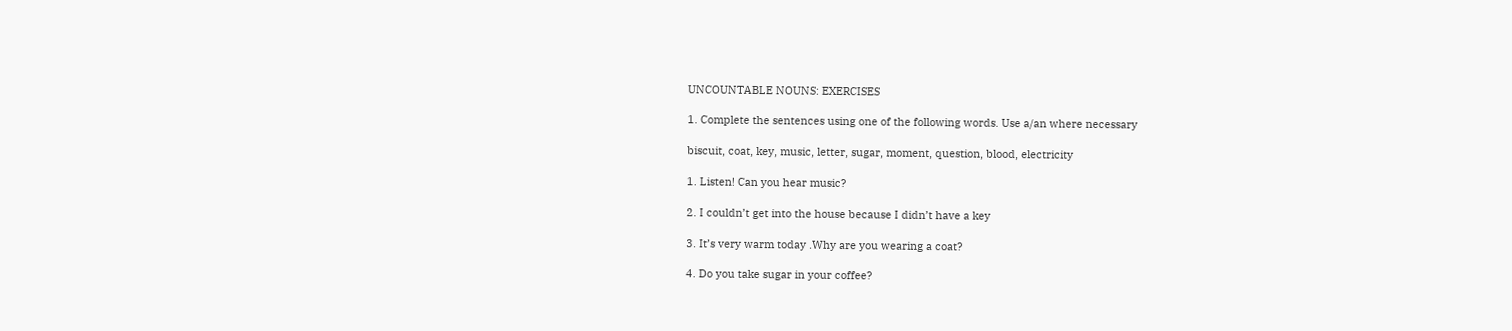UNCOUNTABLE NOUNS: EXERCISES

1. Complete the sentences using one of the following words. Use a/an where necessary

biscuit, coat, key, music, letter, sugar, moment, question, blood, electricity

1. Listen! Can you hear music?

2. I couldn’t get into the house because I didn’t have a key

3. It’s very warm today .Why are you wearing a coat?

4. Do you take sugar in your coffee?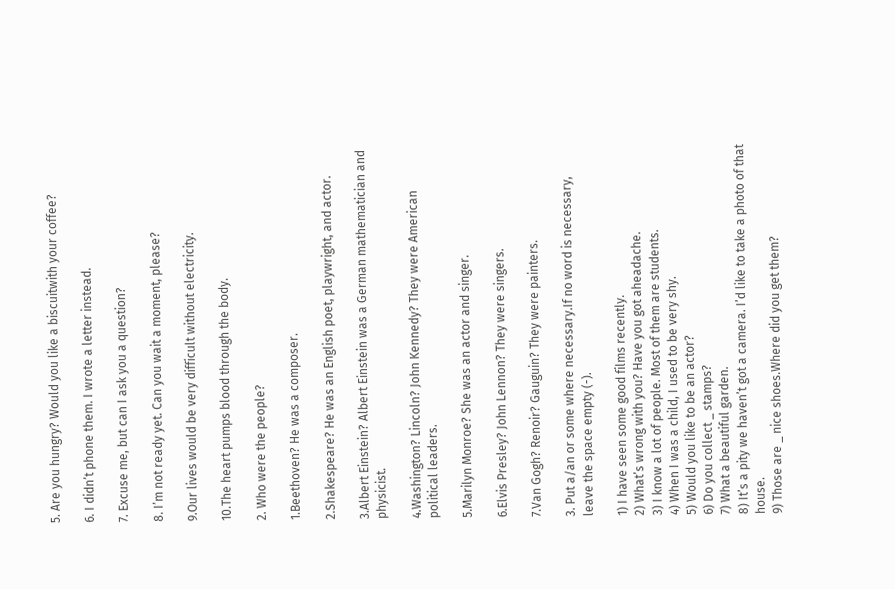5. Are you hungry? Would you like a biscuitwith your coffee?

6. I didn’t phone them. I wrote a letter instead.

7. Excuse me, but can I ask you a question?

8. I’m not ready yet. Can you wait a moment, please?

9.Our lives would be very difficult without electricity.

10.The heart pumps blood through the body.

2. Who were the people?

1.Beethoven? He was a composer.

2.Shakespeare? He was an English poet, playwright, and actor.

3.Albert Einstein? Albert Einstein was a German mathematician and physicist.

4.Washington? Lincoln? John Kennedy? They were American political leaders.

5.Marilyn Monroe? She was an actor and singer.

6.Elvis Presley? John Lennon? They were singers.

7.Van Gogh? Renoir? Gauguin? They were painters.

3. Put a/an or some where necessary.If no word is necessary, leave the space empty (-).

1) I have seen some good films recently.
2) What’s wrong with you? Have you got aheadache.
3) I know a lot of people. Most of them are students.
4) When I was a child, I used to be very shy.
5) Would you like to be an actor?
6) Do you collect _ stamps?
7) What a beautiful garden.
8) It’s a pity we haven’t got a camera. I’d like to take a photo of that house.
9) Those are _ nice shoes.Where did you get them?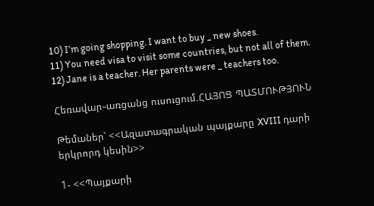10) I’m going shopping. I want to buy _ new shoes.
11) You need visa to visit some countries, but not all of them.
12) Jane is a teacher. Her parents were _ teachers too.

Հեռավար֊առցանց ուսուցում.ՀԱՅՈՑ ՊԱՏՄՈՒԹՅՈՒՆ

Թեմաներ՝ <<Ազատագրական պայքարը XVIII դարի երկրորդ կեսին>>

1- <<Պայքարի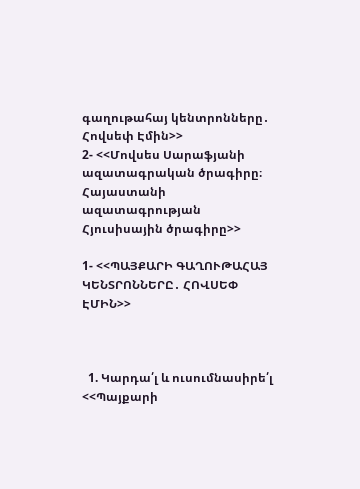գաղութահայ կենտրոնները․ Հովսեփ Էմին>>
2- <<Մովսես Սարաֆյանի ազատագրական ծրագիրը։ Հայաստանի ազատագրության Հյուսիսային ծրագիրը>>

1- <<ՊԱՅՔԱՐԻ ԳԱՂՈՒԹԱՀԱՅ ԿԵՆՏՐՈՆՆԵՐԸ․ ՀՈՎՍԵՓ ԷՄԻՆ>>



  1. Կարդա՛լ և ուսումնասիրե՛լ <<Պայքարի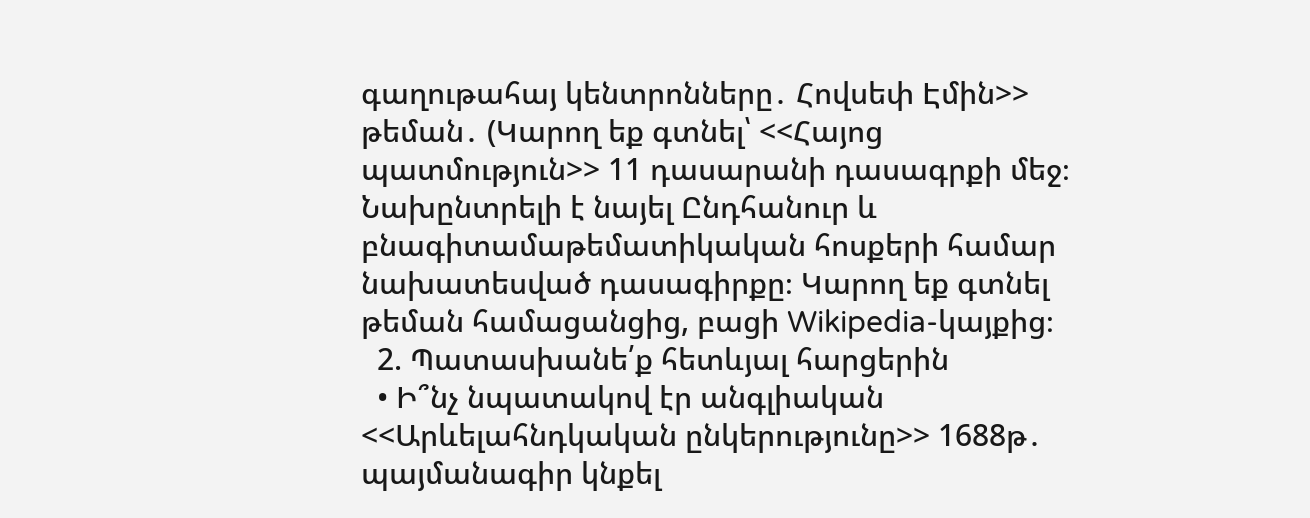գաղութահայ կենտրոնները․ Հովսեփ Էմին>> թեման․ (Կարող եք գտնել՝ <<Հայոց պատմություն>> 11 դասարանի դասագրքի մեջ։ Նախընտրելի է նայել Ընդհանուր և բնագիտամաթեմատիկական հոսքերի համար նախատեսված դասագիրքը։ Կարող եք գտնել թեման համացանցից, բացի Wikipedia-կայքից։
  2. Պատասխանե՛ք հետևյալ հարցերին
  • Ի՞նչ նպատակով էր անգլիական <<Արևելահնդկական ընկերությունը>> 1688թ․ պայմանագիր կնքել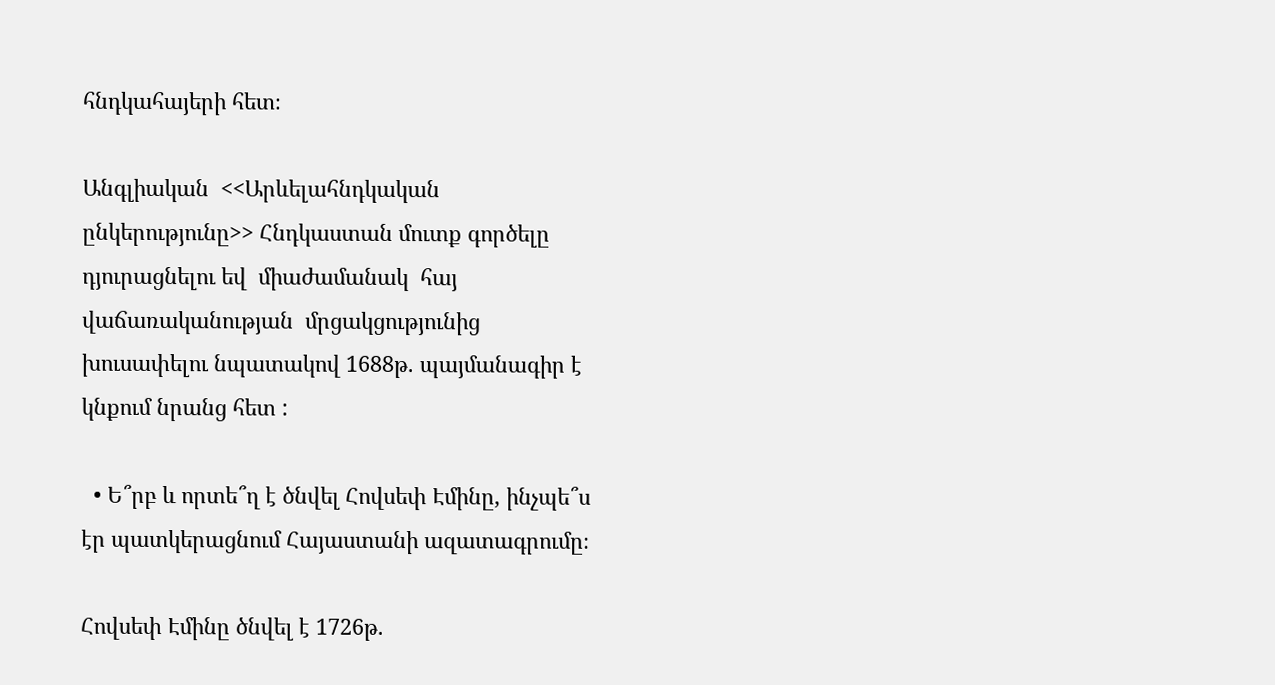հնդկահայերի հետ։

Անգլիական  <<Արևելահնդկական ընկերությունը>> Հնդկաստան մուտք գործելը դյուրացնելու եվ  միաժամանակ  հայ վաճառականության  մրցակցությունից  խուսափելու նպատակով 1688թ. պայմանագիր է կնքում նրանց հետ :

  • Ե՞րբ և որտե՞ղ է ծնվել Հովսեփ Էմինը, ինչպե՞ս էր պատկերացնում Հայաստանի ազատագրումը։

Հովսեփ Էմինը ծնվել է 1726թ.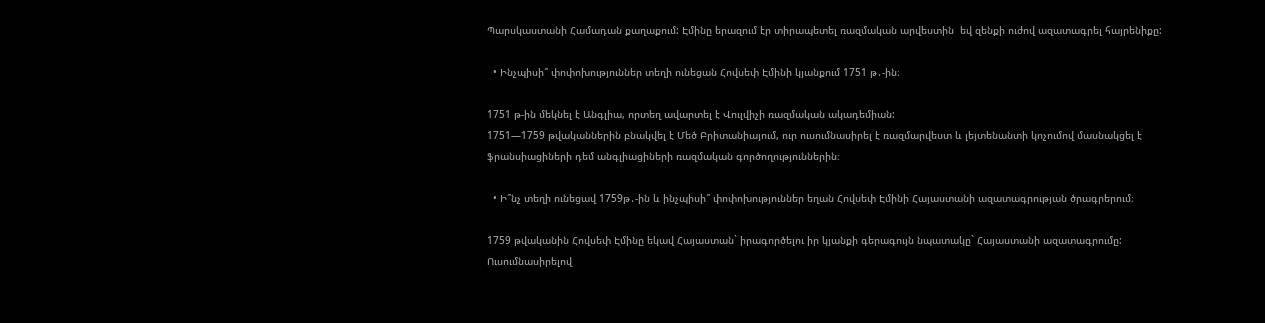Պարսկաստանի Համադան քաղաքում: Էմինը երազում էր տիրապետել ռազմական արվեստին  եվ զենքի ուժով ազատագրել հայրենիքը:

  • Ինչպիսի՞ փոփոխություններ տեղի ունեցան Հովսեփ Էմինի կյանքում 1751 թ․-ին։

1751 թ-ին մեկնել է Անգլիա, որտեղ ավարտել է Վուլվիչի ռազմական ակադեմիան:
1751—1759 թվականներին բնակվել է Մեծ Բրիտանիայում, ուր ուսումնասիրել է ռազմարվեստ և լեյտենանտի կոչումով մասնակցել է ֆրանսիացիների դեմ անգլիացիների ռազմական գործողություններին։

  • Ի՞նչ տեղի ունեցավ 1759թ․-ին և ինչպիսի՞ փոփոխություններ եղան Հովսեփ Էմինի Հայաստանի ազատագրության ծրագրերում։

1759 թվականին Հովսեփ Էմինը եկավ Հայաստան` իրագործելու իր կյանքի գերագույն նպատակը` Հայաստանի ազատագրումը: Ուսումնասիրելով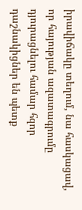իրավիճակը տեղում, նա հասկացավ, որ հայության ազատագրումը դյուրացնելու համար հզոր դաշնակիցներ են պետք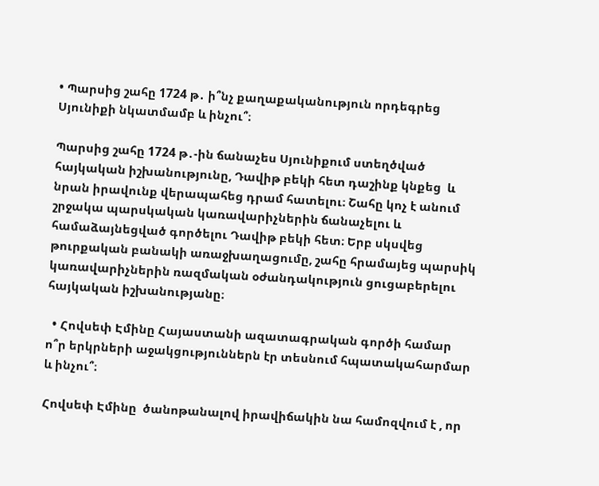• Պարսից շահը 1724 թ․ ի՞նչ քաղաքականություն որդեգրեց Սյունիքի նկատմամբ և ինչու՞։

Պարսից շահը 1724 թ․-ին ճանաչես Սյունիքում ստեղծված հայկական իշխանությունը, Դավիթ բեկի հետ դաշինք կնքեց  և նրան իրավունք վերապահեց դրամ հատելու։ Շահը կոչ է անում շրջակա պարսկական կառավարիչներին ճանաչելու և համաձայնեցված գործելու Դավիթ բեկի հետ։ Երբ սկսվեց թուրքական բանակի առաջխաղացումը, շահը հրամայեց պարսիկ կառավարիչներին ռազմական օժանդակություն ցուցաբերելու հայկական իշխանությանը։

  • Հովսեփ Էմինը Հայաստանի ազատագրական գործի համար ո՞ր երկրների աջակցություններն էր տեսնում հպատակահարմար և ինչու՞։

Հովսեփ Էմինը  ծանոթանալով իրավիճակին նա համոզվում է , որ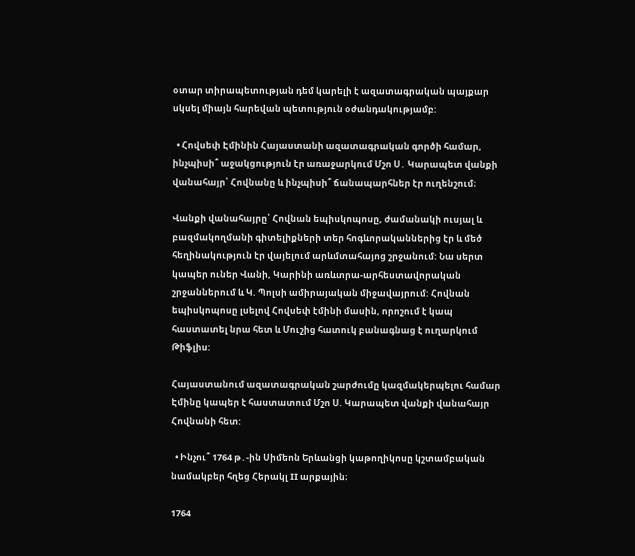օտար տիրապետության դեմ կարելի է ազատագրական պայքար սկսել միայն հարեվան պետություն օժանդակությամբ:

  • Հովսեփ Էմինին Հայաստանի ազատագրական գործի համար, ինչպիսի՞ աջակցություն էր առաջարկում Մշո Ս․ Կարապետ վանքի վանահայր՝ Հովնանը և ինչպիսի՞ ճանապարհներ էր ուղենշում։

Վանքի վանահայրը՝ Հովնան եպիսկոպոսը, ժամանակի ուսյալ և բազմակողմանի գիտելիքների տեր հոգևորականներից էր և մեծ հեղինակություն էր վայելում արևմտահայոց շրջանում: Նա սերտ կապեր ուներ Վանի, Կարինի առևտրա-արհեստավորական շրջաններում և Կ. Պոլսի ամիրայական միջավայրում: Հովնան եպիսկոպոսը լսելով Հովսեփ էմինի մասին, որոշում է կապ հաստատել նրա հետ և Մուշից հատուկ բանագնաց է ուղարկում Թիֆլիս:

Հայաստանում ազատագրական շարժումը կազմակերպելու համար Էմինը կապեր է հաստատում Մշո Ս. Կարապետ վանքի վանահայր Հովնանի հետ:

  • Ինչու՞ 1764 թ․-ին Սիմեոն Երևանցի կաթողիկոսը կշտամբական նամակբեր հղեց Հերակլ II արքային։

1764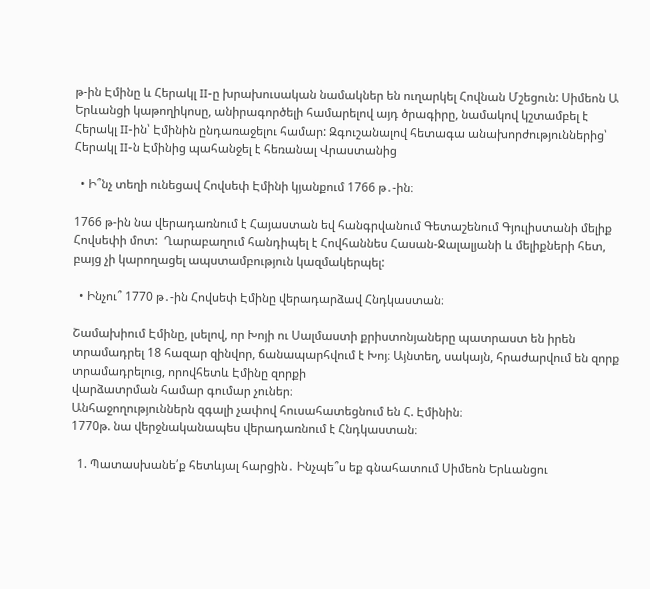թ-ին Էմինը և Հերակլ II-ը խրախուսական նամակներ են ուղարկել Հովնան Մշեցուն: Սիմեոն Ա Երևանցի կաթողիկոսը, անիրագործելի համարելով այդ ծրագիրը, նամակով կշտամբել է Հերակլ II-ին՝ Էմինին ընդառաջելու համար: Զգուշանալով հետագա անախորժություններից՝ Հերակլ II-ն Էմինից պահանջել է հեռանալ Վրաստանից

  • Ի՞նչ տեղի ունեցավ Հովսեփ Էմինի կյանքում 1766 թ․-ին։

1766 թ-ին նա վերադառնում է Հայաստան եվ հանգրվանում Գետաշենում Գյուլիստանի մելիք Հովսեփի մոտ:  Ղարաբաղում հանդիպել է Հովհաննես Հասան-Ջալալյանի և մելիքների հետ, բայց չի կարողացել ապստամբություն կազմակերպել:

  • Ինչու՞ 1770 թ․-ին Հովսեփ Էմինը վերադարձավ Հնդկաստան։

Շամախիում Էմինը, լսելով, որ Խոյի ու Սալմաստի քրիստոնյաները պատրաստ են իրեն տրամադրել 18 հազար զինվոր, ճանապարհվում է Խոյ։ Այնտեղ, սակայն, հրաժարվում են զորք տրամադրելուց, որովհետև Էմինը զորքի
վարձատրման համար գումար չուներ։
Անհաջողություններն զգալի չափով հուսահատեցնում են Հ. Էմինին։
1770թ. նա վերջնականապես վերադառնում է Հնդկաստան։

  1. Պատասխանե՛ք հետևյալ հարցին․ Ինչպե՞ս եք գնահատում Սիմեոն Երևանցու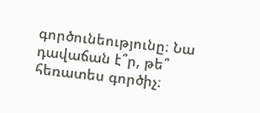գործունեությունը։ Նա դավաճան է՞ր, թե՞ հեռատես գործիչ։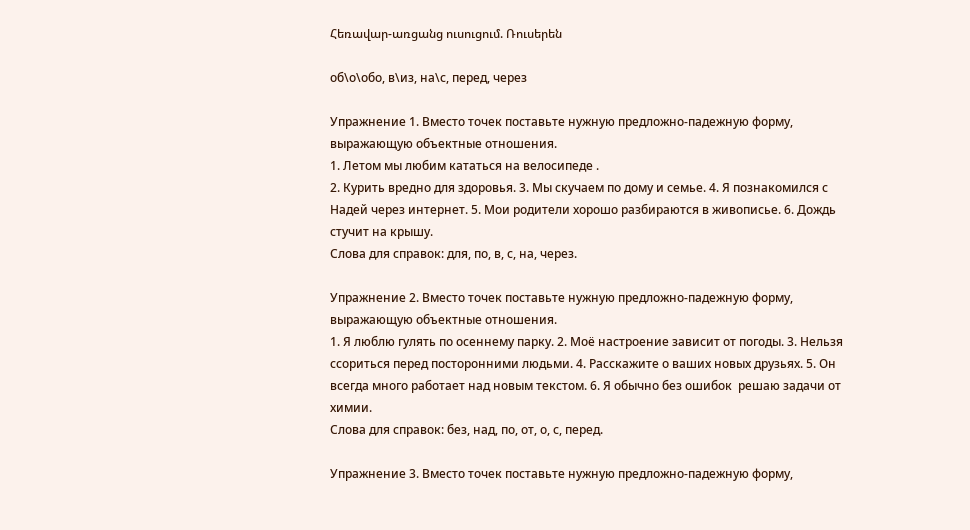Հեռավար-առցանց ուսուցում. Ռուսերեն

об\о\обо, в\из, на\с, перед, через

Упражнение 1. Вместо точек поставьте нужную предложно-падежную форму, выражающую объектные отношения.
1. Летом мы любим кататься на велосипеде .
2. Курить вредно для здоровья. 3. Мы скучаем по дому и семье. 4. Я познакомился с Надей через интернет. 5. Мои родители хорошо разбираются в живописье. 6. Дождь стучит на крышу.
Слова для справок: для, по, в, с, на, через.

Упражнение 2. Вместо точек поставьте нужную предложно-падежную форму, выражающую объектные отношения.
1. Я люблю гулять по осеннему парку. 2. Моё настроение зависит от погоды. 3. Нельзя ссориться перед посторонними людьми. 4. Расскажите о ваших новых друзьях. 5. Он всегда много работает над новым текстом. 6. Я обычно без ошибок  решаю задачи от химии.
Слова для справок: без, над, по, от, о, с, перед.

Упражнение 3. Вместо точек поставьте нужную предложно-падежную форму,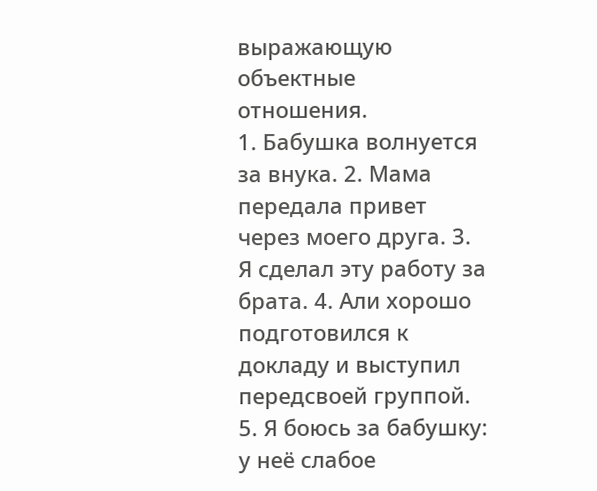выражающую объектные отношения.
1. Бабушка волнуется за внука. 2. Мама передала привет через моего друга. 3. Я сделал эту работу за брата. 4. Али хорошо подготовился к докладу и выступил передсвоей группой. 5. Я боюсь за бабушку: у неё слабое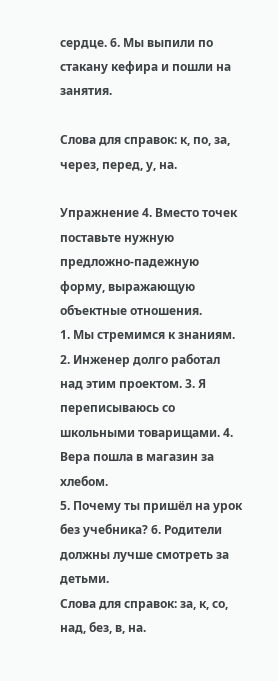сердце. 6. Мы выпили по стакану кефира и пошли на занятия.

Слова для справок: к, по, за, через, перед, у, на.

Упражнение 4. Вместо точек поставьте нужную предложно-падежную форму, выражающую объектные отношения.
1. Мы стремимся к знаниям. 2. Инженер долго работал над этим проектом. 3. Я переписываюсь со школьными товарищами. 4. Вера пошла в магазин за хлебом.
5. Почему ты пришёл на урок без учебника? 6. Родители должны лучше смотреть за детьми.
Слова для справок: за, к, со, над, без, в, на.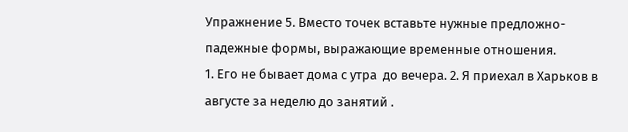Упражнение 5. Вместо точек вставьте нужные предложно-падежные формы, выражающие временные отношения.
1. Его не бывает дома с утра  до вечера. 2. Я приехал в Харьков в августе за неделю до занятий .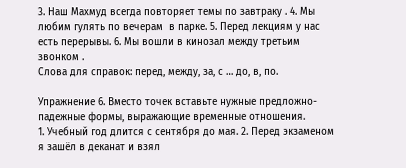3. Наш Махмуд всегда повторяет темы по завтраку . 4. Мы любим гулять по вечерам  в парке. 5. Перед лекциям у нас есть перерывы. 6. Мы вошли в кинозал между третьим звонком .
Слова для справок: перед, между, за, с … до, в, по.

Упражнение 6. Вместо точек вставьте нужные предложно-падежные формы, выражающие временные отношения.
1. Учебный год длится с сентября до мая. 2. Перед экзаменом  я зашёл в деканат и взял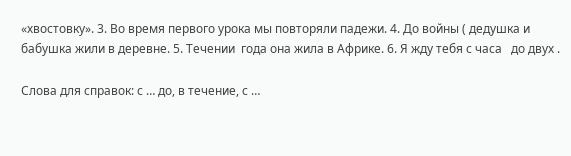«хвостовку». 3. Во время первого урока мы повторяли падежи. 4. До войны ( дедушка и бабушка жили в деревне. 5. Течении  года она жила в Африке. 6. Я жду тебя с часа   до двух .

Слова для справок: с … до, в течение, с …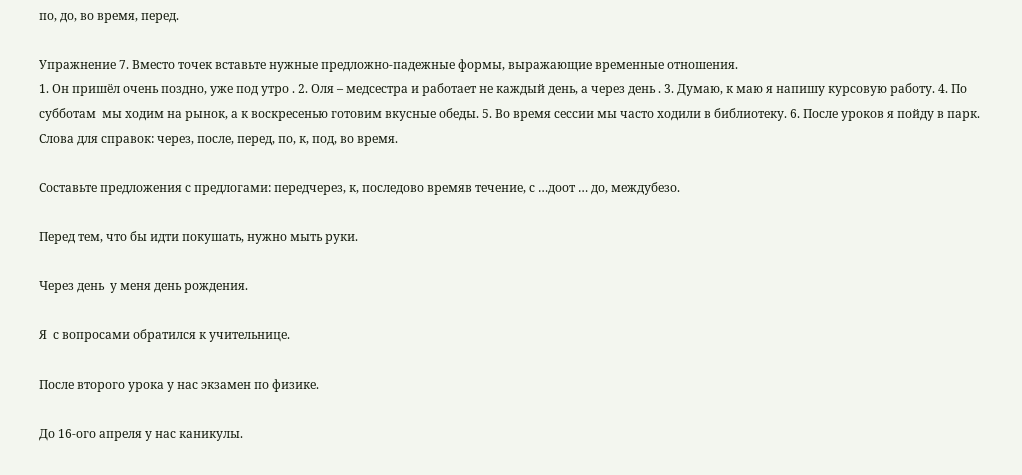по, до, во время, перед.

Упражнение 7. Вместо точек вставьте нужные предложно-падежные формы, выражающие временные отношения.
1. Он пришёл очень поздно, уже под утро . 2. Оля – медсестра и работает не каждый день, а через день . 3. Думаю, к маю я напишу курсовую работу. 4. По субботам  мы ходим на рынок, а к воскресенью готовим вкусные обеды. 5. Во время сессии мы часто ходили в библиотеку. 6. После уроков я пойду в парк.
Слова для справок: через, после, перед, по, к, под, во время.

Составьте предложения с предлогами: передчерез, к, последово времяв течение, с …доот … до, междубезо.

Перед тем, что бы идти покушать, нужно мыть руки.

Через день  у меня день рождения.

Я  с вопросами обратился к учительнице.

После второго урока у нас экзамен по физике.

До 16-ого апреля у нас каникулы.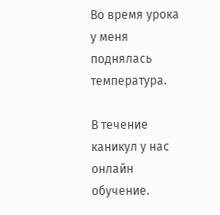Во время урока у меня поднялась температура.

В течение каникул у нас онлайн обучение.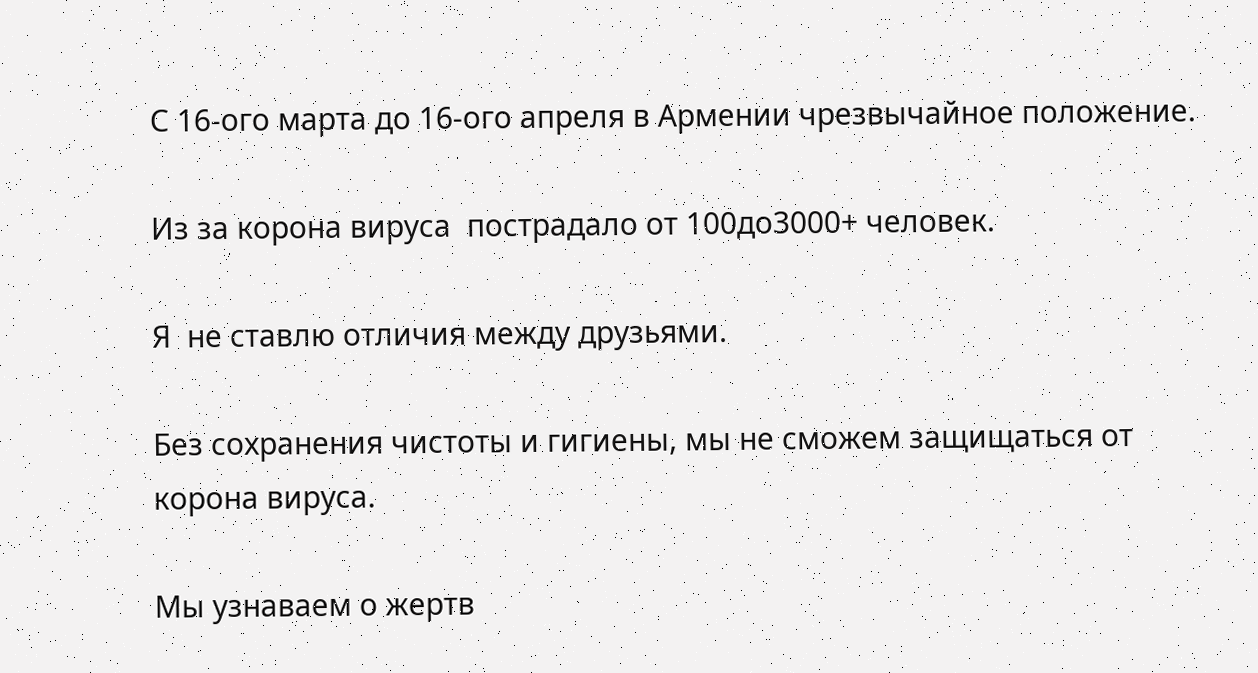С 16-ого марта до 16-ого апреля в Армении чрезвычайное положение.

Из за корона вируса  пострадало от 100до3000+ человек.

Я  не ставлю отличия между друзьями.

Без сохранения чистоты и гигиены, мы не сможем защищаться от корона вируса.

Мы узнаваем о жертв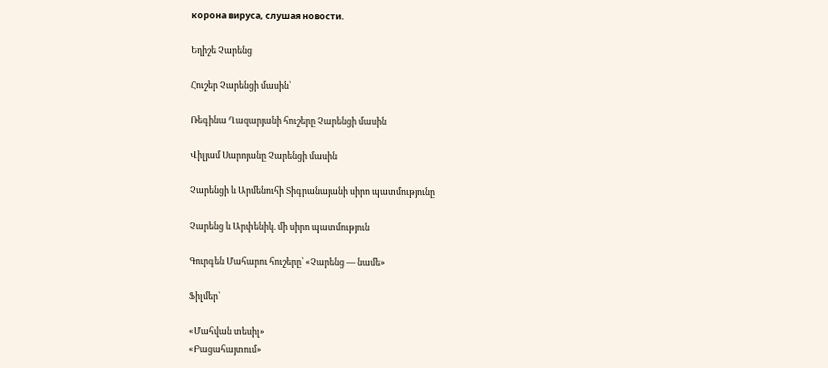корона вируса, слушая новости.

Եղիշե Չարենց

Հուշեր Չարենցի մասին՝

Ռեգինա Ղազարյանի հուշերը Չարենցի մասին

Վիլյամ Սարոյանը Չարենցի մասին

Չարենցի և Արմենուհի Տիգրանայանի սիրո պատմությունը

Չարենց և Արփենիկ. մի սիրո պատմություն

Գուրգեն Մահարու հուշերը՝ «Չարենց — նամե»

Ֆիլմեր՝

«Մահվան տեսիլ»
«Բացահայտում»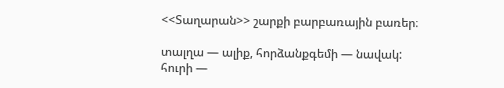<<Տաղարան>> շարքի բարբառային բառեր։

տալղա — ալիք, հորձանքգեմի — նավակ:
հուրի —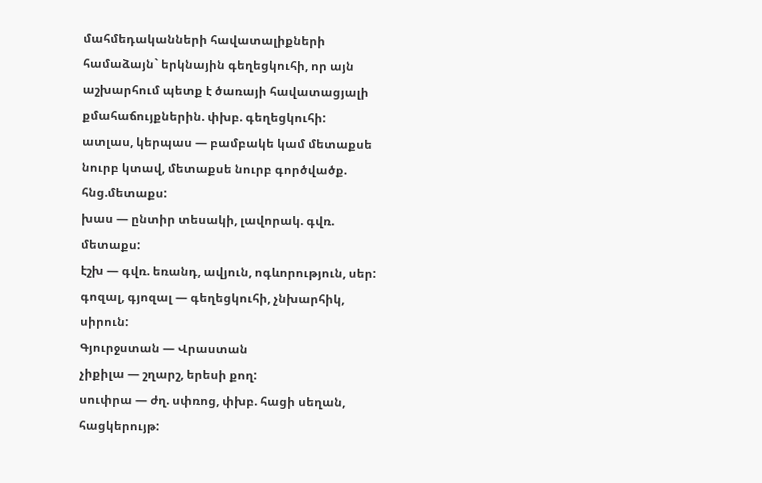մահմեդականների հավատալիքների համաձայն` երկնային գեղեցկուհի, որ այն աշխարհում պետք է ծառայի հավատացյալի քմահաճույքներին. փխբ. գեղեցկուհի:
ատլաս, կերպաս — բամբակե կամ մետաքսե նուրբ կտավ, մետաքսե նուրբ գործվածք. հնց.մետաքս:
խաս — ընտիր տեսակի, լավորակ. գվռ. մետաքս:
էշխ — գվռ. եռանդ, ավյուն, ոգևորություն, սեր:
գոզալ, գյոզալ — գեղեցկուհի, չնխարհիկ, սիրուն:
Գյուրջստան — Վրաստան
չիքիլա — շղարշ, երեսի քող:
սուփրա — ժղ. սփռոց, փխբ. հացի սեղան, հացկերույթ: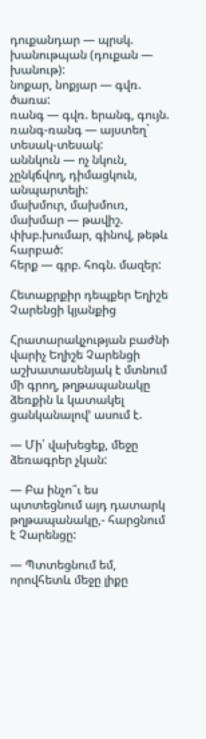դուքանդար — պրսկ. խանութպան (դուքան — խանութ):
նոքար, նոքյար — գվռ. ծառա:
ռանգ — գվռ. երանգ, գույն. ռանգ-ռանգ — այստեղ` տեսակ-տեսակ:
աննկուն — ոչ նկուն, չընկճվող, դիմացկուն, անպարտելի:
մախմուր, մախմուռ, մախմար — թավիշ. փխբ.խումար, գինով, թեթև հարբած:
հերք — գրբ. հոգն. մազեր:

Հետաքրքիր դեպքեր Եղիշե Չարենցի կյանքից

Հրատարակչության բաժնի վարիչ Եղիշե Չարենցի աշխատասենյակ է մտնում մի գրող, թղթապանակը ձեռքին և կատակել ցանկանալով’ ասում է.

— Մի՛ վախեցեք, մեջը ձեռագրեր չկան:

— Բա ինչո՞ւ ես պտտեցնում այդ դատարկ թղթապանակը,- հարցնում է Չարենցը:

— Պտտեցնում եմ, որովհետև մեջը լիքը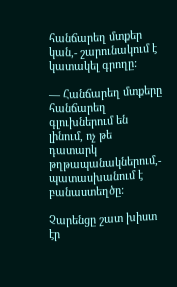հանճարեղ մտքեր կան,- շարունակում է կատակել գրողը:

— Հանճարեղ մտքերը հանճարեղ գլուխներում են լինում, ոչ թե դատարկ թղթապանակներում,- պատասխանում է բանաստեղծը:

Չարենցը շատ խիստ էր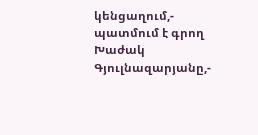կենցաղում,- պատմում է գրող Խաժակ Գյուլնազարյանը,-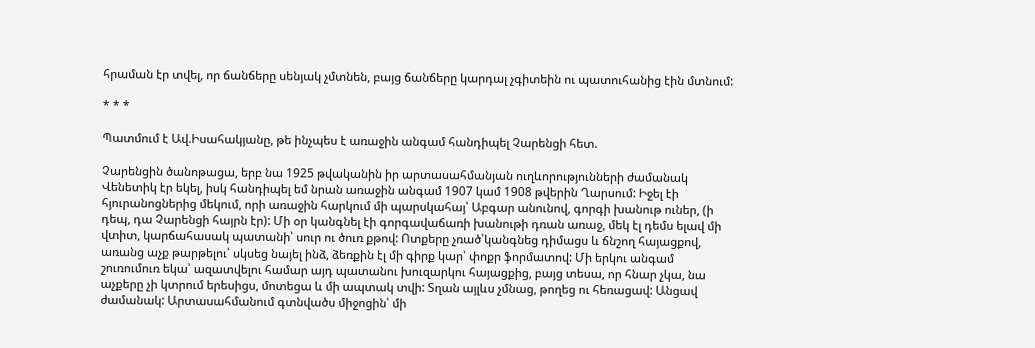հրաման էր տվել, որ ճանճերը սենյակ չմտնեն, բայց ճանճերը կարդալ չգիտեին ու պատուհանից էին մտնում:

* * *

Պատմում է Ավ.Իսահակյանը, թե ինչպես է առաջին անգամ հանդիպել Չարենցի հետ.

Չարենցին ծանոթացա, երբ նա 1925 թվականին իր արտասահմանյան ուղևորությունների ժամանակ Վենետիկ էր եկել, իսկ հանդիպել եմ նրան առաջին անգամ 1907 կամ 1908 թվերին Ղարսում: Իջել էի հյուրանոցներից մեկում, որի առաջին հարկում մի պարսկահայ՝ Աբգար անունով, գորգի խանութ ուներ, (ի դեպ, դա Չարենցի հայրն էր): Մի օր կանգնել էի գորգավաճառի խանութի դռան առաջ, մեկ էլ դեմս ելավ մի վտիտ, կարճահասակ պատանի՝ սուր ու ծուռ քթով: Ոտքերը չռած՝կանգնեց դիմացս և ճնշող հայացքով, առանց աչք թարթելու՝ սկսեց նայել ինձ, ձեռքին էլ մի գիրք կար՝ փոքր ֆորմատով: Մի երկու անգամ շուռումուռ եկա՝ ազատվելու համար այդ պատանու խուզարկու հայացքից, բայց տեսա, որ հնար չկա, նա աչքերը չի կտրում երեսիցս, մոտեցա և մի ապտակ տվի: Տղան այլևս չմնաց, թողեց ու հեռացավ: Անցավ ժամանակ: Արտասահմանում գտնվածս միջոցին՝ մի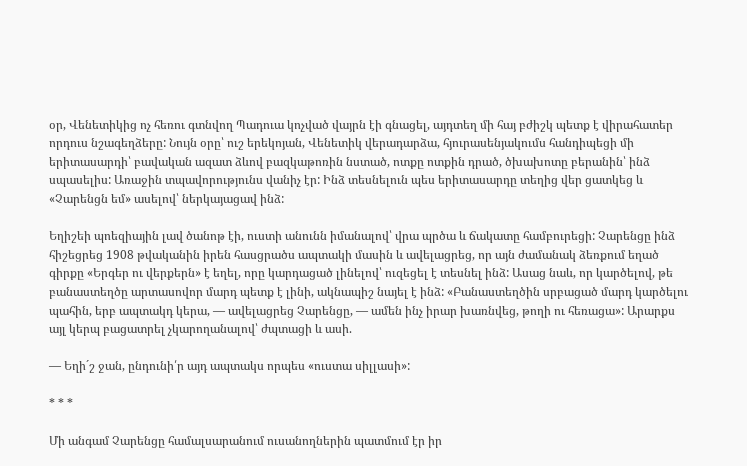օր, Վենետիկից ոչ հեռու գտնվող Պադուա կոչված վայրն էի գնացել, այդտեղ մի հայ բժիշկ պետք է վիրահատեր որդուս նշագեղձերը: Նույն օրը՝ ուշ երեկոյան, Վենետիկ վերադարձա, հյուրասենյակումս հանդիպեցի մի երիտասարդի՝ բավական ազատ ձևով բազկաթոռին նստած, ոտքը ոտքին դրած, ծխախոտը բերանին՝ ինձ սպասելիս: Առաջին տպավորությունս վանիչ էր: Ինձ տեսնելուն պես երիտասարդը տեղից վեր ցատկեց և «Չարենցն եմ» ասելով՝ ներկայացավ ինձ:

Եղիշեի պոեզիային լավ ծանոթ էի, ուստի անունն իմանալով՝ վրա պրծա և ճակատը համբուրեցի: Չարենցը ինձ հիշեցրեց 1908 թվականին իրեն հասցրածս ապտակի մասին և ավելացրեց, որ այն ժամանակ ձեռքում եղած գիրքը «Երգեր ու վերքերն» է եղել, որը կարդացած լինելով՝ ուզեցել է տեսնել ինձ: Ասաց նաև, որ կարծելով, թե բանաստեղծը արտասովոր մարդ պետք է լինի, ակնապիշ նայել է ինձ: «Բանաստեղծին սրբացած մարդ կարծելու պահին, երբ ապտակդ կերա, — ավելացրեց Չարենցը, — ամեն ինչ իրար խառնվեց, թողի ու հեռացա»: Արարքս այլ կերպ բացատրել չկարողանալով՝ ժպտացի և ասի.

— Եղի´շ ջան, ընդունի՛ր այդ ապտակս որպես «ուստա սիլլասի»:

* * *

Մի անգամ Չարենցը համալսարանում ուսանողներին պատմում էր իր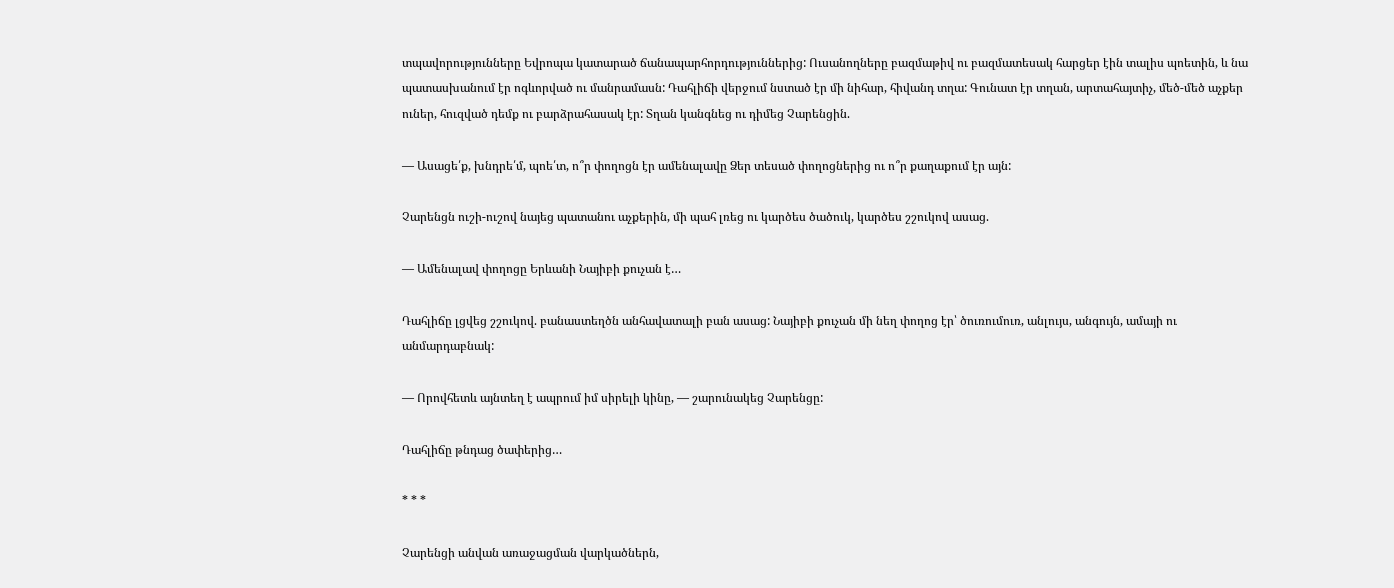տպավորությունները Եվրոպա կատարած ճանապարհորդություններից: Ուսանողները բազմաթիվ ու բազմատեսակ հարցեր էին տալիս պոետին, և նա պատասխանում էր ոգևորված ու մանրամասն: Դահլիճի վերջում նստած էր մի նիհար, հիվանդ տղա: Գունատ էր տղան, արտահայտիչ, մեծ-մեծ աչքեր ուներ, հուզված դեմք ու բարձրահասակ էր: Տղան կանգնեց ու դիմեց Չարենցին.

— Ասացե՛ք, խնդրե՛մ, պոե՛տ, ո՞ր փողոցն էր ամենալավը Ձեր տեսած փողոցներից ու ո՞ր քաղաքում էր այն:

Չարենցն ուշի-ուշով նայեց պատանու աչքերին, մի պահ լռեց ու կարծես ծածուկ, կարծես շշուկով ասաց.

— Ամենալավ փողոցը Երևանի Նայիբի քուչան է…

Դահլիճը լցվեց շշուկով. բանաստեղծն անհավատալի բան ասաց: Նայիբի քուչան մի նեղ փողոց էր՝ ծուռումուռ, անլույս, անգույն, ամայի ու անմարդաբնակ:

— Որովհետև այնտեղ է ապրում իմ սիրելի կինը, — շարունակեց Չարենցը:

Դահլիճը թնդաց ծափերից…

* * *

Չարենցի անվան առաջացման վարկածներն,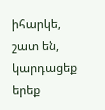իհարկե, շատ են, կարդացեք երեք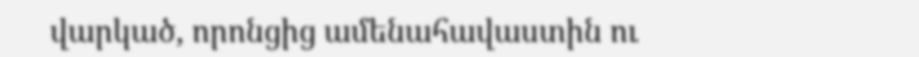վարկած, որոնցից ամենահավաստին ու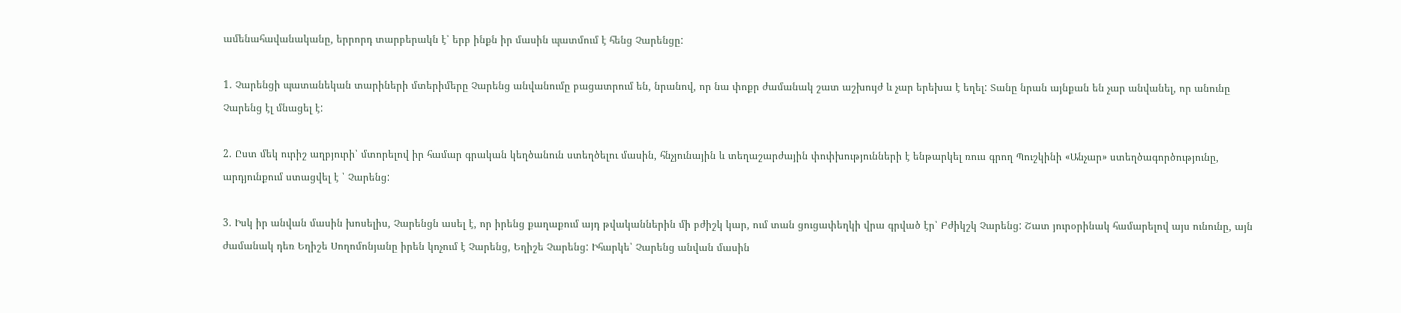ամենահավանականը, երրորդ տարբերակն է՝ երբ ինքն իր մասին պատմում է հենց Չարենցը:

1. Չարենցի պատանեկան տարիների մտերիմերը Չարենց անվանումը բացատրում են, նրանով, որ նա փոքր ժամանակ շատ աշխույժ և չար երեխա է եղել: Տանը նրան այնքան են չար անվանել, որ անունը Չարենց էլ մնացել է:

2. Ըստ մեկ ուրիշ աղբյուրի՝ մտորելով իր համար գրական կեղծանուն ստեղծելու մասին, հնչյունային և տեղաշարժային փոփխությունների է ենթարկել ռուս գրող Պուշկինի «Անչար» ստեղծագործությունը, արդյունքում ստացվել է ՝ Չարենց:

3. Իսկ իր անվան մասին խոսելիս, Չարենցն ասել է, որ իրենց քաղաքում այդ թվականներին մի բժիշկ կար, ում տան ցուցափեղկի վրա գրված էր՝ Բժիկշկ Չարենց: Շատ յուրօրինակ համարելով այս ունունը, այն ժամանակ դեռ Եղիշե Սողոմոնյանը իրեն կոչում է Չարենց, Եղիշե Չարենց: Իհարկե՝ Չարենց անվան մասին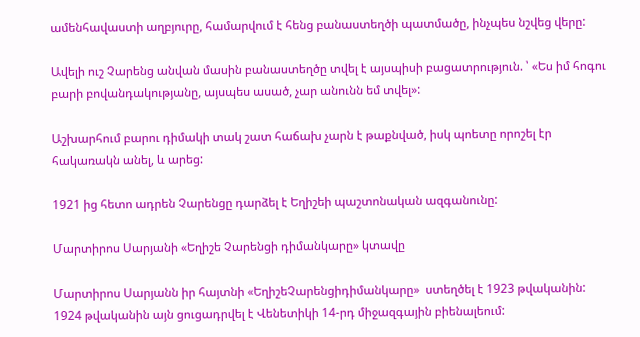ամենհավաստի աղբյուրը, համարվում է հենց բանաստեղծի պատմածը, ինչպես նշվեց վերը:

Ավելի ուշ Չարենց անվան մասին բանաստեղծը տվել է այսպիսի բացատրություն. ՝ «Ես իմ հոգու բարի բովանդակությանը, այսպես ասած, չար անունն եմ տվել»:

Աշխարհում բարու դիմակի տակ շատ հաճախ չարն է թաքնված, իսկ պոետը որոշել էր հակառակն անել, և արեց:

1921 ից հետո ադրեն Չարենցը դարձել է Եղիշեի պաշտոնական ազգանունը:

Մարտիրոս Սարյանի «Եղիշե Չարենցի դիմանկարը» կտավը

Մարտիրոս Սարյանն իր հայտնի «ԵղիշեՉարենցիդիմանկարը»  ստեղծել է 1923 թվականին:  1924 թվականին այն ցուցադրվել է Վենետիկի 14-րդ միջազգային բիենալեում: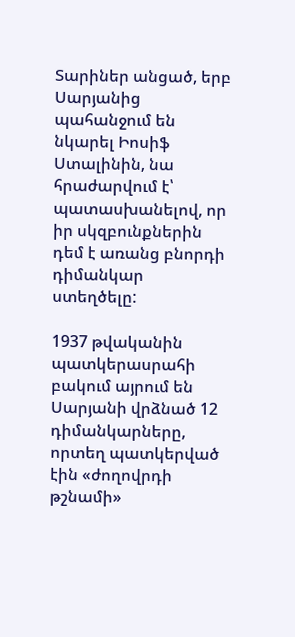Տարիներ անցած, երբ Սարյանից պահանջում են նկարել Իոսիֆ Ստալինին, նա հրաժարվում է՝ պատասխանելով, որ իր սկզբունքներին դեմ է առանց բնորդի դիմանկար ստեղծելը:

1937 թվականին պատկերասրահի բակում այրում են Սարյանի վրձնած 12 դիմանկարները, որտեղ պատկերված էին «ժողովրդի թշնամի»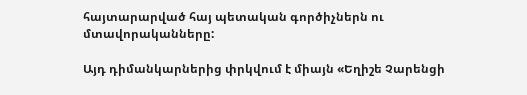հայտարարված հայ պետական գործիչներն ու մտավորականները:

Այդ դիմանկարներից փրկվում է միայն «Եղիշե Չարենցի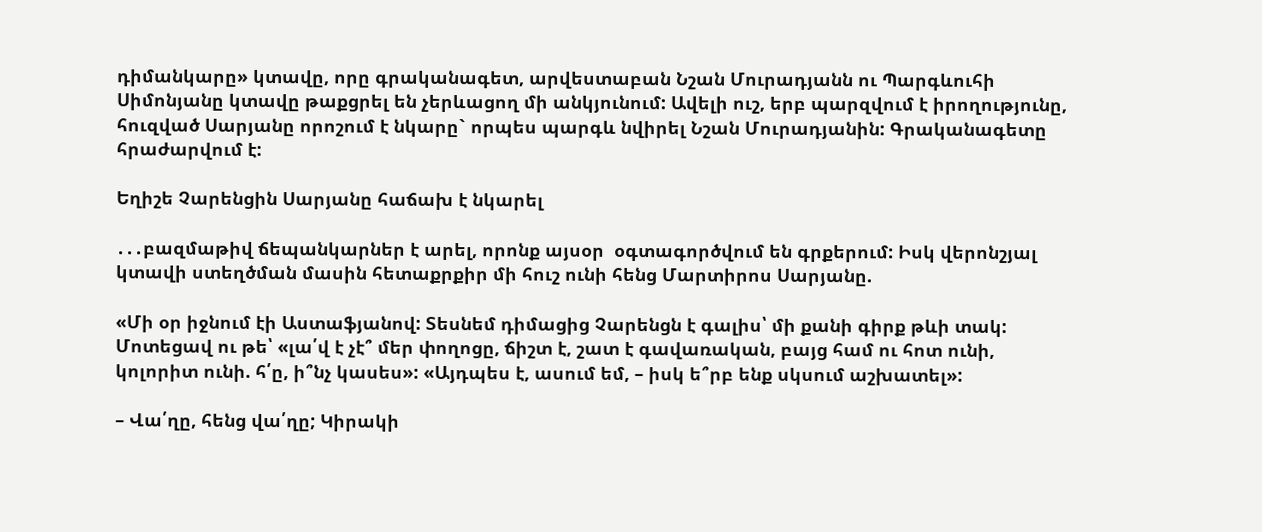դիմանկարը» կտավը, որը գրականագետ, արվեստաբան Նշան Մուրադյանն ու Պարգևուհի Սիմոնյանը կտավը թաքցրել են չերևացող մի անկյունում: Ավելի ուշ, երբ պարզվում է իրողությունը, հուզված Սարյանը որոշում է նկարը` որպես պարգև նվիրել Նշան Մուրադյանին: Գրականագետը հրաժարվում է:

Եղիշե Չարենցին Սարյանը հաճախ է նկարել

․․․բազմաթիվ ճեպանկարներ է արել, որոնք այսօր  օգտագործվում են գրքերում: Իսկ վերոնշյալ կտավի ստեղծման մասին հետաքրքիր մի հուշ ունի հենց Մարտիրոս Սարյանը.

«Մի օր իջնում էի Աստաֆյանով: Տեսնեմ դիմացից Չարենցն է գալիս՝ մի քանի գիրք թևի տակ: Մոտեցավ ու թե՝ «լա՛վ է չէ՞ մեր փողոցը, ճիշտ է, շատ է գավառական, բայց համ ու հոտ ունի, կոլորիտ ունի. հ՛ը, ի՞նչ կասես»: «Այդպես է, ասում եմ, – իսկ ե՞րբ ենք սկսում աշխատել»:

– Վա՛ղը, հենց վա՛ղը; Կիրակի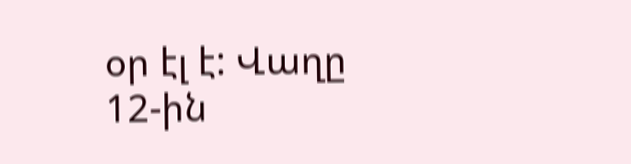օր էլ է: Վաղը 12-ին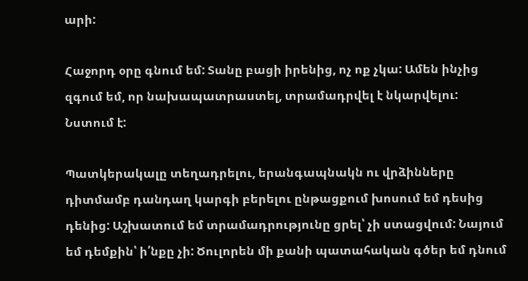արի:

Հաջորդ օրը գնում եմ: Տանը բացի իրենից, ոչ ոք չկա: Ամեն ինչից զգում եմ, որ նախապատրաստել, տրամադրվել է նկարվելու: Նստում է:

Պատկերակալը տեղադրելու, երանգապնակն ու վրձինները դիտմամբ դանդաղ կարգի բերելու ընթացքում խոսում եմ դեսից դենից: Աշխատում եմ տրամադրությունը ցրել՝ չի ստացվում: Նայում եմ դեմքին՝ ի՛նքը չի: Ծուլորեն մի քանի պատահական գծեր եմ դնում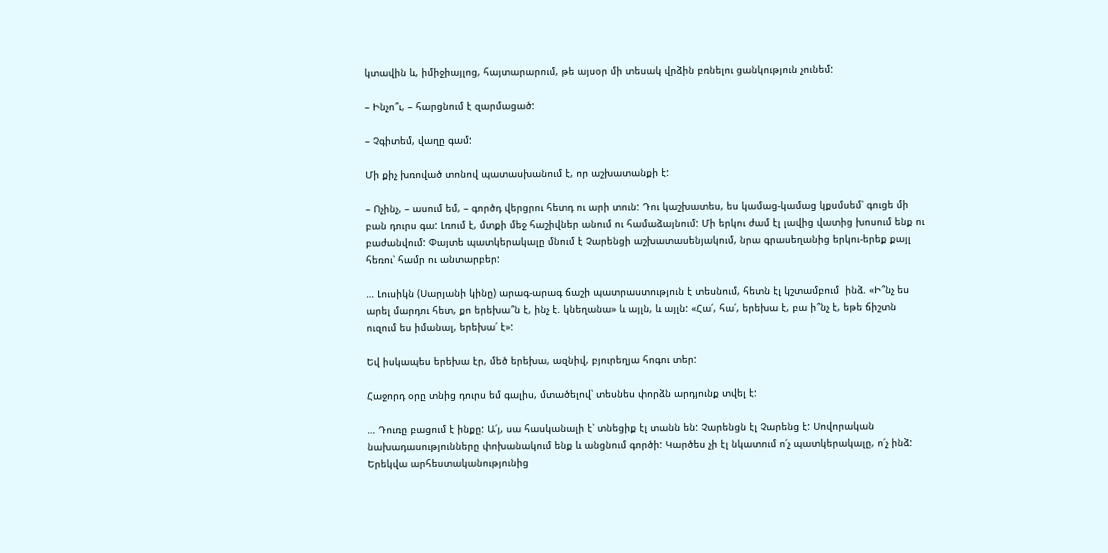կտավին և, իմիջիայլոց, հայտարարում, թե այսօր մի տեսակ վրձին բռնելու ցանկություն չունեմ:

– Ինչո՞ւ, – հարցնում է զարմացած:

– Չգիտեմ, վաղը գամ:

Մի քիչ խռոված տոնով պատասխանում է, որ աշխատանքի է:

– Ոչինչ, – ասում եմ, – գործդ վերցրու հետդ ու արի տուն: Դու կաշխատես, ես կամաց-կամաց կքսմսեմ՝ գուցե մի բան դուրս գա: Լռում է, մտքի մեջ հաշիվներ անում ու համաձայնում: Մի երկու ժամ էլ լավից վատից խոսում ենք ու բաժանվում: Փայտե պատկերակալը մնում է Չարենցի աշխատասենյակում, նրա գրասեղանից երկու-երեք քայլ հեռու՝ համր ու անտարբեր:

… Լուսիկն (Սարյանի կինը) արագ-արագ ճաշի պատրաստություն է տեսնում, հետն էլ կշտամբում  ինձ. «Ի՞նչ ես արել մարդու հետ, քո երեխա՞ն է, ինչ է. կնեղանա» և այլն, և այլն: «Հա՛, հա՛, երեխա է, բա ի՞նչ է, եթե ճիշտն ուզում ես իմանալ, երեխա՛ է»:

Եվ իսկապես երեխա էր, մեծ երեխա, ազնիվ, բյուրեղյա հոգու տեր:

Հաջորդ օրը տնից դուրս եմ գալիս, մտածելով՝ տեսնես փորձն արդյունք տվել է:

… Դուռը բացում է ինքը: Ա՛յ, սա հասկանալի է՝ տնեցիք էլ տանն են: Չարենցն էլ Չարենց է: Սովորական նախադասությունները փոխանակում ենք և անցնում գործի: Կարծես չի էլ նկատում ո՛չ պատկերակալը, ո՛չ ինձ: Երեկվա արհեստականությունից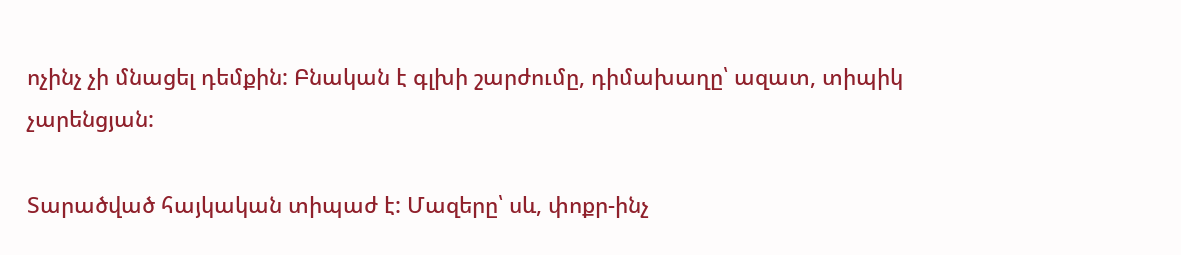ոչինչ չի մնացել դեմքին: Բնական է գլխի շարժումը, դիմախաղը՝ ազատ, տիպիկ չարենցյան:

Տարածված հայկական տիպաժ է: Մազերը՝ սև, փոքր-ինչ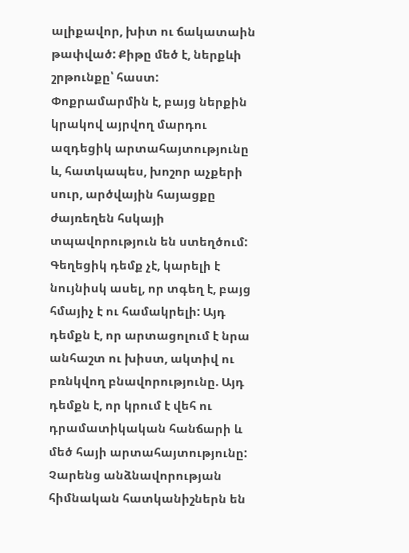ալիքավոր, խիտ ու ճակատաին թափված: Քիթը մեծ է, ներքևի շրթունքը՝ հաստ: Փոքրամարմին է, բայց ներքին կրակով այրվող մարդու ազդեցիկ արտահայտությունը և, հատկապես, խոշոր աչքերի սուր, արծվային հայացքը ժայռեղեն հսկայի տպավորություն են ստեղծում: Գեղեցիկ դեմք չէ, կարելի է նույնիսկ ասել, որ տգեղ է, բայց հմայիչ է ու համակրելի: Այդ դեմքն է, որ արտացոլում է նրա անհաշտ ու խիստ, ակտիվ ու բռնկվող բնավորությունը. Այդ դեմքն է, որ կրում է վեհ ու դրամատիկական հանճարի և մեծ հայի արտահայտությունը: Չարենց անձնավորության հիմնական հատկանիշներն են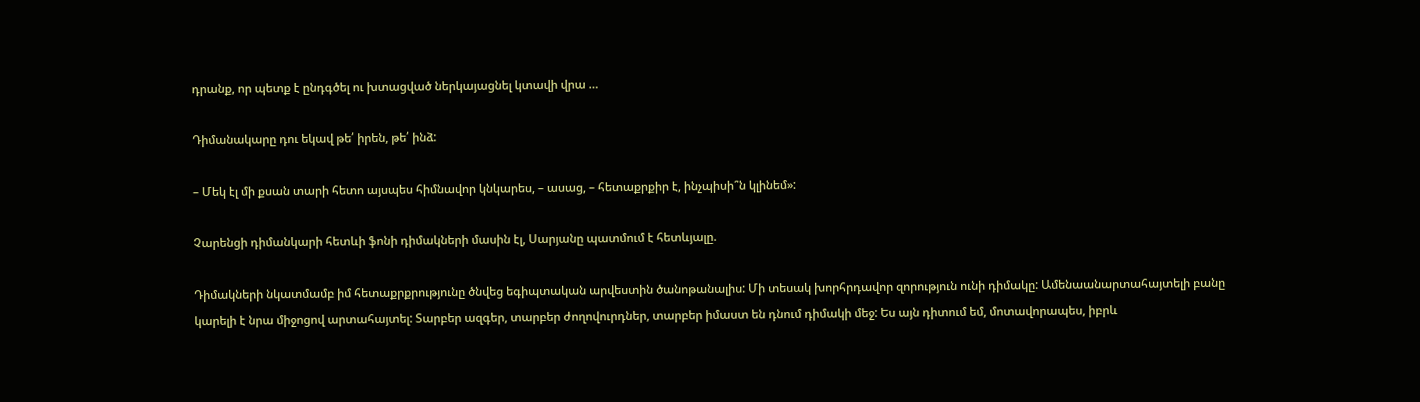դրանք, որ պետք է ընդգծել ու խտացված ներկայացնել կտավի վրա …

Դիմանակարը դու եկավ թե՛ իրեն, թե՛ ինձ:

– Մեկ էլ մի քսան տարի հետո այսպես հիմնավոր կնկարես, – ասաց, – հետաքրքիր է, ինչպիսի՞ն կլինեմ»:

Չարենցի դիմանկարի հետևի ֆոնի դիմակների մասին էլ, Սարյանը պատմում է հետևյալը.

Դիմակների նկատմամբ իմ հետաքրքրությունը ծնվեց եգիպտական արվեստին ծանոթանալիս: Մի տեսակ խորհրդավոր զորություն ունի դիմակը: Ամենաանարտահայտելի բանը կարելի է նրա միջոցով արտահայտել: Տարբեր ազգեր, տարբեր ժողովուրդներ, տարբեր իմաստ են դնում դիմակի մեջ: Ես այն դիտում եմ, մոտավորապես, իբրև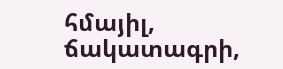հմայիլ, ճակատագրի,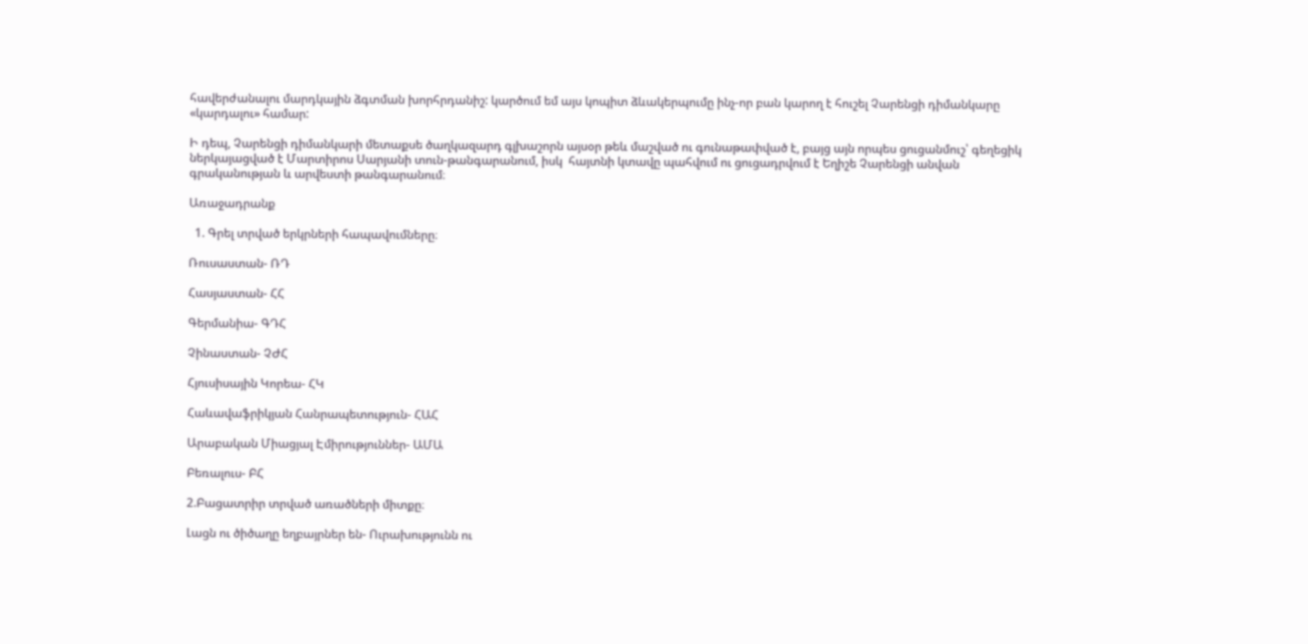հավերժանալու մարդկային ձգտման խորհրդանիշ: կարծում եմ այս կոպիտ ձևակերպումը ինչ-որ բան կարող է հուշել Չարենցի դիմանկարը «կարդալու» համար:

Ի դեպ, Չարենցի դիմանկարի մետաքսե ծաղկազարդ գլխաշորն այսօր թեև մաշված ու գունաթափված է, բայց այն որպես ցուցանմուշ՝ գեղեցիկ ներկայացված է Մարտիրոս Սարյանի տուն-թանգարանում, իսկ  հայտնի կտավը պահվում ու ցուցադրվում է Եղիշե Չարենցի անվան գրականության և արվեստի թանգարանում։

Առաջադրանք

  1. Գրել տրված երկրների հապավումները։

Ռուսաստան- ՌԴ

Հասյաստան- ՀՀ

Գերմանիա- ԳԴՀ

Չինաստան- ՉԺՀ

Հյուսիսային Կորեա- ՀԿ

Հաևավաֆրիկյան Հանրապետություն- ՀԱՀ

Արաբական Միացյալ Էմիրություններ- ԱՄԱ

Բեռալուս- ԲՀ

2.Բացատրիր տրված առածների միտքը։

Լացն ու ծիծաղը եղբայրներ են- Ուրախությունն ու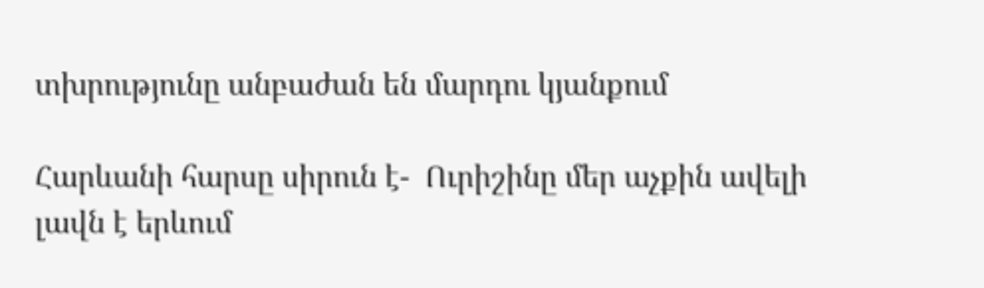տխրությունը անբաժան են մարդու կյանքում

Հարևանի հարսը սիրուն է-  Ուրիշինը մեր աչքին ավելի լավն է երևում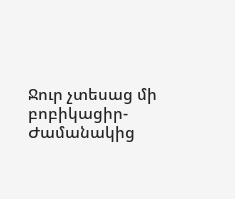Ջուր չտեսաց մի բոբիկացիր- Ժամանակից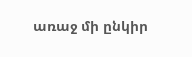առաջ մի ընկիր